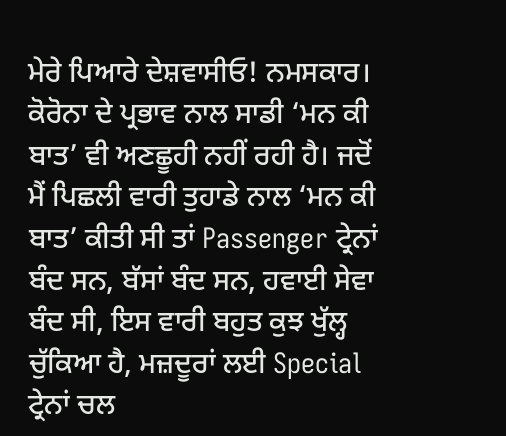ਮੇਰੇ ਪਿਆਰੇ ਦੇਸ਼ਵਾਸੀਓ! ਨਮਸਕਾਰ। ਕੋਰੋਨਾ ਦੇ ਪ੍ਰਭਾਵ ਨਾਲ ਸਾਡੀ ‘ਮਨ ਕੀ ਬਾਤ’ ਵੀ ਅਣਛੂਹੀ ਨਹੀਂ ਰਹੀ ਹੈ। ਜਦੋਂ ਮੈਂ ਪਿਛਲੀ ਵਾਰੀ ਤੁਹਾਡੇ ਨਾਲ ‘ਮਨ ਕੀ ਬਾਤ’ ਕੀਤੀ ਸੀ ਤਾਂ Passenger ਟ੍ਰੇਨਾਂ ਬੰਦ ਸਨ, ਬੱਸਾਂ ਬੰਦ ਸਨ, ਹਵਾਈ ਸੇਵਾ ਬੰਦ ਸੀ, ਇਸ ਵਾਰੀ ਬਹੁਤ ਕੁਝ ਖੁੱਲ੍ਹ ਚੁੱਕਿਆ ਹੈ, ਮਜ਼ਦੂਰਾਂ ਲਈ Special ਟ੍ਰੇਨਾਂ ਚਲ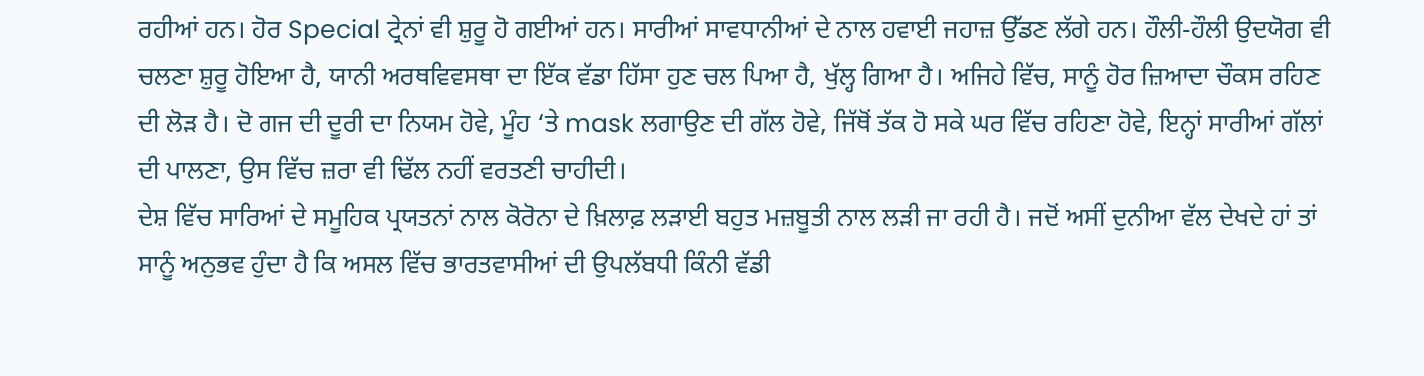ਰਹੀਆਂ ਹਨ। ਹੋਰ Special ਟ੍ਰੇਨਾਂ ਵੀ ਸ਼ੁਰੂ ਹੋ ਗਈਆਂ ਹਨ। ਸਾਰੀਆਂ ਸਾਵਧਾਨੀਆਂ ਦੇ ਨਾਲ ਹਵਾਈ ਜਹਾਜ਼ ਉੱਡਣ ਲੱਗੇ ਹਨ। ਹੌਲੀ-ਹੌਲੀ ਉਦਯੋਗ ਵੀ ਚਲਣਾ ਸ਼ੁਰੂ ਹੋਇਆ ਹੈ, ਯਾਨੀ ਅਰਥਵਿਵਸਥਾ ਦਾ ਇੱਕ ਵੱਡਾ ਹਿੱਸਾ ਹੁਣ ਚਲ ਪਿਆ ਹੈ, ਖੁੱਲ੍ਹ ਗਿਆ ਹੈ। ਅਜਿਹੇ ਵਿੱਚ, ਸਾਨੂੰ ਹੋਰ ਜ਼ਿਆਦਾ ਚੌਕਸ ਰਹਿਣ ਦੀ ਲੋੜ ਹੈ। ਦੋ ਗਜ ਦੀ ਦੂਰੀ ਦਾ ਨਿਯਮ ਹੋਵੇ, ਮੂੰਹ ‘ਤੇ mask ਲਗਾਉਣ ਦੀ ਗੱਲ ਹੋਵੇ, ਜਿੱਥੋਂ ਤੱਕ ਹੋ ਸਕੇ ਘਰ ਵਿੱਚ ਰਹਿਣਾ ਹੋਵੇ, ਇਨ੍ਹਾਂ ਸਾਰੀਆਂ ਗੱਲਾਂ ਦੀ ਪਾਲਣਾ, ਉਸ ਵਿੱਚ ਜ਼ਰਾ ਵੀ ਢਿੱਲ ਨਹੀਂ ਵਰਤਣੀ ਚਾਹੀਦੀ।
ਦੇਸ਼ ਵਿੱਚ ਸਾਰਿਆਂ ਦੇ ਸਮੂਹਿਕ ਪ੍ਰਯਤਨਾਂ ਨਾਲ ਕੋਰੋਨਾ ਦੇ ਖ਼ਿਲਾਫ਼ ਲੜਾਈ ਬਹੁਤ ਮਜ਼ਬੂਤੀ ਨਾਲ ਲੜੀ ਜਾ ਰਹੀ ਹੈ। ਜਦੋਂ ਅਸੀਂ ਦੁਨੀਆ ਵੱਲ ਦੇਖਦੇ ਹਾਂ ਤਾਂ ਸਾਨੂੰ ਅਨੁਭਵ ਹੁੰਦਾ ਹੈ ਕਿ ਅਸਲ ਵਿੱਚ ਭਾਰਤਵਾਸੀਆਂ ਦੀ ਉਪਲੱਬਧੀ ਕਿੰਨੀ ਵੱਡੀ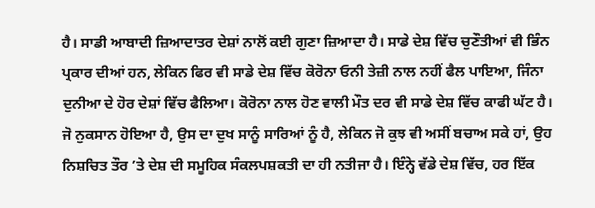ਹੈ। ਸਾਡੀ ਆਬਾਦੀ ਜ਼ਿਆਦਾਤਰ ਦੇਸ਼ਾਂ ਨਾਲੋਂ ਕਈ ਗੁਣਾ ਜ਼ਿਆਦਾ ਹੈ। ਸਾਡੇ ਦੇਸ਼ ਵਿੱਚ ਚੁਣੌਤੀਆਂ ਵੀ ਭਿੰਨ ਪ੍ਰਕਾਰ ਦੀਆਂ ਹਨ, ਲੇਕਿਨ ਫਿਰ ਵੀ ਸਾਡੇ ਦੇਸ਼ ਵਿੱਚ ਕੋਰੋਨਾ ਓਨੀ ਤੇਜ਼ੀ ਨਾਲ ਨਹੀਂ ਫੈਲ ਪਾਇਆ, ਜਿੰਨਾ ਦੁਨੀਆ ਦੇ ਹੋਰ ਦੇਸ਼ਾਂ ਵਿੱਚ ਫੈਲਿਆ। ਕੋਰੋਨਾ ਨਾਲ ਹੋਣ ਵਾਲੀ ਮੌਤ ਦਰ ਵੀ ਸਾਡੇ ਦੇਸ਼ ਵਿੱਚ ਕਾਫੀ ਘੱਟ ਹੈ।
ਜੋ ਨੁਕਸਾਨ ਹੋਇਆ ਹੈ, ਉਸ ਦਾ ਦੁਖ ਸਾਨੂੰ ਸਾਰਿਆਂ ਨੂੰ ਹੈ, ਲੇਕਿਨ ਜੋ ਕੁਝ ਵੀ ਅਸੀਂ ਬਚਾਅ ਸਕੇ ਹਾਂ, ਉਹ ਨਿਸ਼ਚਿਤ ਤੌਰ ’ਤੇ ਦੇਸ਼ ਦੀ ਸਮੂਹਿਕ ਸੰਕਲਪਸ਼ਕਤੀ ਦਾ ਹੀ ਨਤੀਜਾ ਹੈ। ਇੰਨ੍ਹੇ ਵੱਡੇ ਦੇਸ਼ ਵਿੱਚ, ਹਰ ਇੱਕ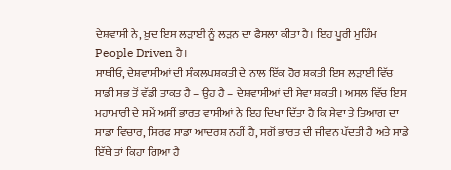ਦੇਸ਼ਵਾਸੀ ਨੇ, ਖ਼ੁਦ ਇਸ ਲੜਾਈ ਨੂੰ ਲੜਨ ਦਾ ਫੈਸਲਾ ਕੀਤਾ ਹੈ। ਇਹ ਪੂਰੀ ਮੁਹਿੰਮ People Driven ਹੈ।
ਸਾਥੀਓ, ਦੇਸ਼ਵਾਸੀਆਂ ਦੀ ਸੰਕਲਪਸ਼ਕਤੀ ਦੇ ਨਾਲ ਇੱਕ ਹੋਰ ਸ਼ਕਤੀ ਇਸ ਲੜਾਈ ਵਿੱਚ ਸਾਡੀ ਸਭ ਤੋਂ ਵੱਡੀ ਤਾਕਤ ਹੈ – ਉਹ ਹੈ – ਦੇਸ਼ਵਾਸੀਆਂ ਦੀ ਸੇਵਾ ਸ਼ਕਤੀ। ਅਸਲ ਵਿੱਚ ਇਸ ਮਹਾਮਾਰੀ ਦੇ ਸਮੇਂ ਅਸੀਂ ਭਾਰਤ ਵਾਸੀਆਂ ਨੇ ਇਹ ਦਿਖਾ ਦਿੱਤਾ ਹੈ ਕਿ ਸੇਵਾ ਤੇ ਤਿਆਗ ਦਾ ਸਾਡਾ ਵਿਚਾਰ, ਸਿਰਫ ਸਾਡਾ ਆਦਰਸ਼ ਨਹੀਂ ਹੈ, ਸਗੋਂ ਭਾਰਤ ਦੀ ਜੀਵਨ ਪੱਦਤੀ ਹੈ ਅਤੇ ਸਾਡੇ ਇੱਥੇ ਤਾਂ ਕਿਹਾ ਗਿਆ ਹੈ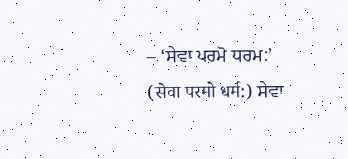– ‘ਸੇਵਾ ਪਰਮੋ ਧਰਮ:’ (सेवा परमो धर्म:) ਸੇਵਾ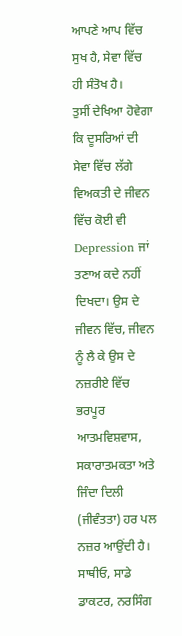ਆਪਣੇ ਆਪ ਵਿੱਚ ਸੁਖ ਹੈ, ਸੇਵਾ ਵਿੱਚ ਹੀ ਸੰਤੋਖ ਹੈ।
ਤੁਸੀਂ ਦੇਖਿਆ ਹੋਵੇਗਾ ਕਿ ਦੂਸਰਿਆਂ ਦੀ ਸੇਵਾ ਵਿੱਚ ਲੱਗੇ ਵਿਅਕਤੀ ਦੇ ਜੀਵਨ ਵਿੱਚ ਕੋਈ ਵੀ Depression ਜਾਂ ਤਣਾਅ ਕਦੇ ਨਹੀਂ ਦਿਖਦਾ। ਉਸ ਦੇ ਜੀਵਨ ਵਿੱਚ, ਜੀਵਨ ਨੂੰ ਲੈ ਕੇ ਉਸ ਦੇ ਨਜ਼ਰੀਏ ਵਿੱਚ ਭਰਪੂਰ ਆਤਮਵਿਸ਼ਵਾਸ, ਸਕਾਰਾਤਮਕਤਾ ਅਤੇ ਜਿੰਦਾ ਦਿਲੀ (ਜੀਵੰਤਤਾ) ਹਰ ਪਲ ਨਜ਼ਰ ਆਉਂਦੀ ਹੈ।
ਸਾਥੀਓ, ਸਾਡੇ ਡਾਕਟਰ, ਨਰਸਿੰਗ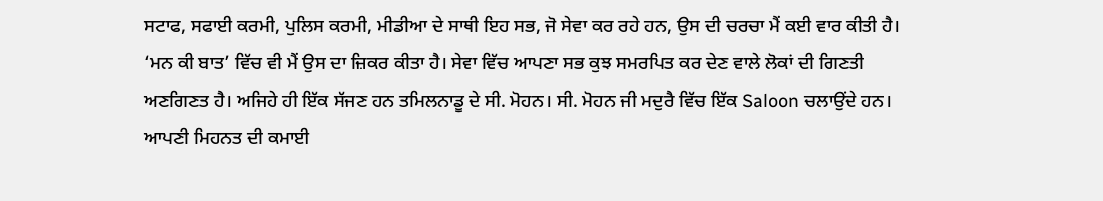ਸਟਾਫ, ਸਫਾਈ ਕਰਮੀ, ਪੁਲਿਸ ਕਰਮੀ, ਮੀਡੀਆ ਦੇ ਸਾਥੀ ਇਹ ਸਭ, ਜੋ ਸੇਵਾ ਕਰ ਰਹੇ ਹਨ, ਉਸ ਦੀ ਚਰਚਾ ਮੈਂ ਕਈ ਵਾਰ ਕੀਤੀ ਹੈ। ‘ਮਨ ਕੀ ਬਾਤ’ ਵਿੱਚ ਵੀ ਮੈਂ ਉਸ ਦਾ ਜ਼ਿਕਰ ਕੀਤਾ ਹੈ। ਸੇਵਾ ਵਿੱਚ ਆਪਣਾ ਸਭ ਕੁਝ ਸਮਰਪਿਤ ਕਰ ਦੇਣ ਵਾਲੇ ਲੋਕਾਂ ਦੀ ਗਿਣਤੀ ਅਣਗਿਣਤ ਹੈ। ਅਜਿਹੇ ਹੀ ਇੱਕ ਸੱਜਣ ਹਨ ਤਮਿਲਨਾਡੂ ਦੇ ਸੀ. ਮੋਹਨ। ਸੀ. ਮੋਹਨ ਜੀ ਮਦੁਰੈ ਵਿੱਚ ਇੱਕ Saloon ਚਲਾਉਂਦੇ ਹਨ। ਆਪਣੀ ਮਿਹਨਤ ਦੀ ਕਮਾਈ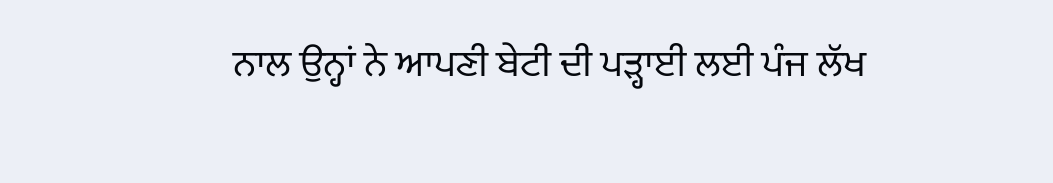ਨਾਲ ਉਨ੍ਹਾਂ ਨੇ ਆਪਣੀ ਬੇਟੀ ਦੀ ਪੜ੍ਹਾਈ ਲਈ ਪੰਜ ਲੱਖ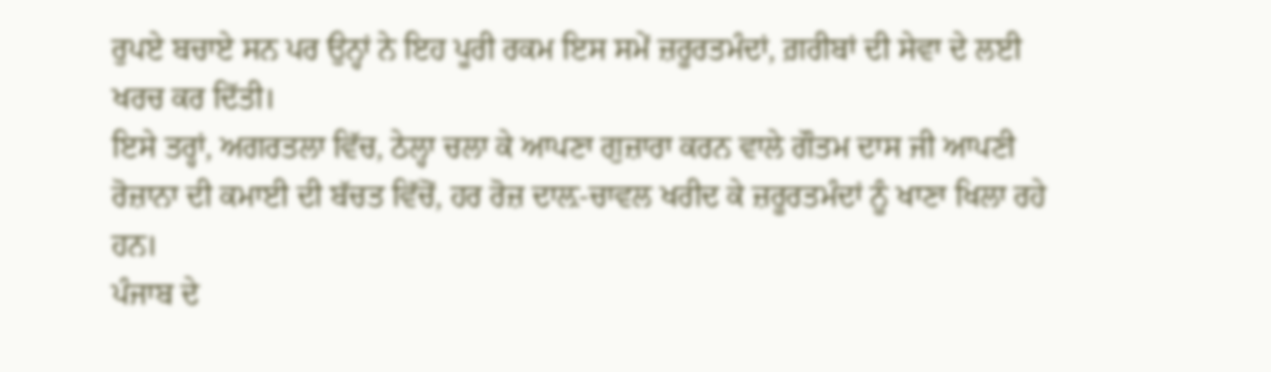ਰੁਪਏ ਬਚਾਏ ਸਨ ਪਰ ਉਨ੍ਹਾਂ ਨੇ ਇਹ ਪੂਰੀ ਰਕਮ ਇਸ ਸਮੇਂ ਜ਼ਰੂਰਤਮੰਦਾਂ, ਗ਼ਰੀਬਾਂ ਦੀ ਸੇਵਾ ਦੇ ਲਈ ਖਰਚ ਕਰ ਦਿੱਤੀ।
ਇਸੇ ਤਰ੍ਹਾਂ, ਅਗਰਤਲਾ ਵਿੱਚ, ਠੇਲ੍ਹਾ ਚਲਾ ਕੇ ਆਪਣਾ ਗੁਜ਼ਾਰਾ ਕਰਨ ਵਾਲੇ ਗੌਤਮ ਦਾਸ ਜੀ ਆਪਣੀ ਰੋਜ਼ਾਨਾ ਦੀ ਕਮਾਈ ਦੀ ਬੱਚਤ ਵਿੱਚੋਂ, ਹਰ ਰੋਜ਼ ਦਾਲ਼-ਚਾਵਲ ਖਰੀਦ ਕੇ ਜ਼ਰੂਰਤਮੰਦਾਂ ਨੂੰ ਖਾਣਾ ਖਿਲਾ ਰਹੇ ਹਨ।
ਪੰਜਾਬ ਦੇ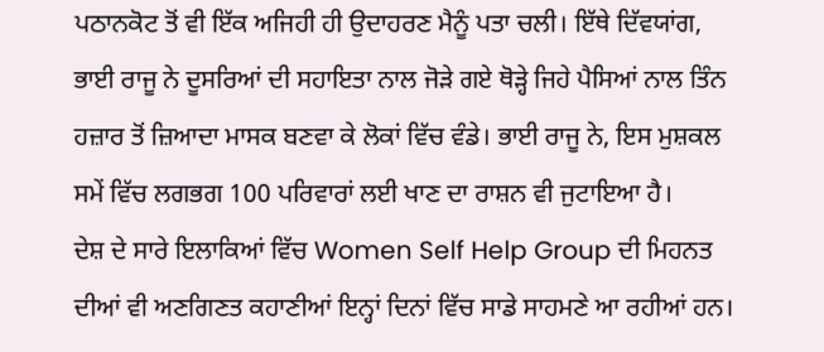ਪਠਾਨਕੋਟ ਤੋਂ ਵੀ ਇੱਕ ਅਜਿਹੀ ਹੀ ਉਦਾਹਰਣ ਮੈਨੂੰ ਪਤਾ ਚਲੀ। ਇੱਥੇ ਦਿੱਵਯਾਂਗ, ਭਾਈ ਰਾਜੂ ਨੇ ਦੂਸਰਿਆਂ ਦੀ ਸਹਾਇਤਾ ਨਾਲ ਜੋੜੇ ਗਏ ਥੋੜ੍ਹੇ ਜਿਹੇ ਪੈਸਿਆਂ ਨਾਲ ਤਿੰਨ ਹਜ਼ਾਰ ਤੋਂ ਜ਼ਿਆਦਾ ਮਾਸਕ ਬਣਵਾ ਕੇ ਲੋਕਾਂ ਵਿੱਚ ਵੰਡੇ। ਭਾਈ ਰਾਜੂ ਨੇ, ਇਸ ਮੁਸ਼ਕਲ ਸਮੇਂ ਵਿੱਚ ਲਗਭਗ 100 ਪਰਿਵਾਰਾਂ ਲਈ ਖਾਣ ਦਾ ਰਾਸ਼ਨ ਵੀ ਜੁਟਾਇਆ ਹੈ।
ਦੇਸ਼ ਦੇ ਸਾਰੇ ਇਲਾਕਿਆਂ ਵਿੱਚ Women Self Help Group ਦੀ ਮਿਹਨਤ ਦੀਆਂ ਵੀ ਅਣਗਿਣਤ ਕਹਾਣੀਆਂ ਇਨ੍ਹਾਂ ਦਿਨਾਂ ਵਿੱਚ ਸਾਡੇ ਸਾਹਮਣੇ ਆ ਰਹੀਆਂ ਹਨ।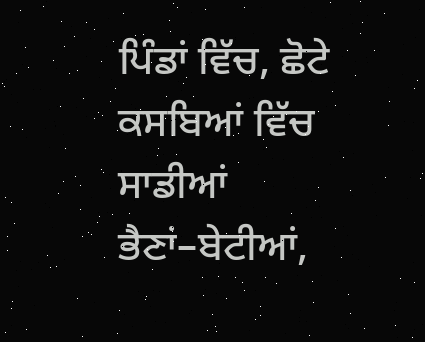ਪਿੰਡਾਂ ਵਿੱਚ, ਛੋਟੇ ਕਸਬਿਆਂ ਵਿੱਚ ਸਾਡੀਆਂ ਭੈਣਾਂ–ਬੇਟੀਆਂ,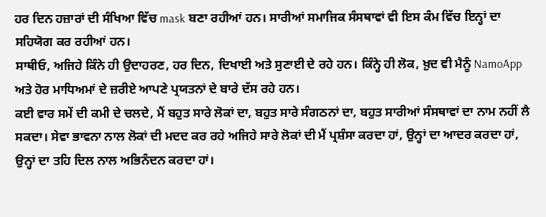ਹਰ ਦਿਨ ਹਜ਼ਾਰਾਂ ਦੀ ਸੰਖਿਆ ਵਿੱਚ mask ਬਣਾ ਰਹੀਆਂ ਹਨ। ਸਾਰੀਆਂ ਸਮਾਜਿਕ ਸੰਸਥਾਵਾਂ ਵੀ ਇਸ ਕੰਮ ਵਿੱਚ ਇਨ੍ਹਾਂ ਦਾ ਸਹਿਯੋਗ ਕਰ ਰਹੀਆਂ ਹਨ।
ਸਾਥੀਓ, ਅਜਿਹੇ ਕਿੰਨੇ ਹੀ ਉਦਾਹਰਣ, ਹਰ ਦਿਨ, ਦਿਖਾਈ ਅਤੇ ਸੁਣਾਈ ਦੇ ਰਹੇ ਹਨ। ਕਿੰਨ੍ਹੇ ਹੀ ਲੋਕ, ਖ਼ੁਦ ਵੀ ਮੈਨੂੰ NamoApp ਅਤੇ ਹੋਰ ਮਾਧਿਅਮਾਂ ਦੇ ਜ਼ਰੀਏ ਆਪਣੇ ਪ੍ਰਯਤਨਾਂ ਦੇ ਬਾਰੇ ਦੱਸ ਰਹੇ ਹਨ।
ਕਈ ਵਾਰ ਸਮੇਂ ਦੀ ਕਮੀ ਦੇ ਚਲਦੇ, ਮੈਂ ਬਹੁਤ ਸਾਰੇ ਲੋਕਾਂ ਦਾ, ਬਹੁਤ ਸਾਰੇ ਸੰਗਠਨਾਂ ਦਾ, ਬਹੁਤ ਸਾਰੀਆਂ ਸੰਸਥਾਵਾਂ ਦਾ ਨਾਮ ਨਹੀਂ ਲੈ ਸਕਦਾ। ਸੇਵਾ ਭਾਵਨਾ ਨਾਲ ਲੋਕਾਂ ਦੀ ਮਦਦ ਕਰ ਰਹੇ ਅਜਿਹੇ ਸਾਰੇ ਲੋਕਾਂ ਦੀ ਮੈਂ ਪ੍ਰਸ਼ੰਸਾ ਕਰਦਾ ਹਾਂ, ਉਨ੍ਹਾਂ ਦਾ ਆਦਰ ਕਰਦਾ ਹਾਂ, ਉਨ੍ਹਾਂ ਦਾ ਤਹਿ ਦਿਲ ਨਾਲ ਅਭਿਨੰਦਨ ਕਰਦਾ ਹਾਂ।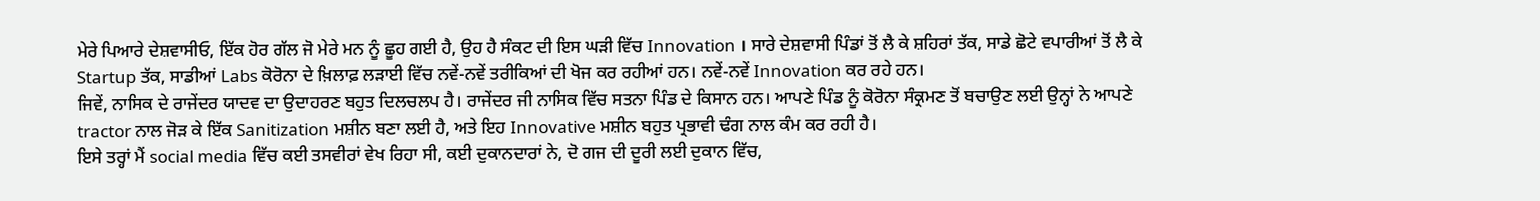ਮੇਰੇ ਪਿਆਰੇ ਦੇਸ਼ਵਾਸੀਓ, ਇੱਕ ਹੋਰ ਗੱਲ ਜੋ ਮੇਰੇ ਮਨ ਨੂੰ ਛੂਹ ਗਈ ਹੈ, ਉਹ ਹੈ ਸੰਕਟ ਦੀ ਇਸ ਘੜੀ ਵਿੱਚ Innovation । ਸਾਰੇ ਦੇਸ਼ਵਾਸੀ ਪਿੰਡਾਂ ਤੋਂ ਲੈ ਕੇ ਸ਼ਹਿਰਾਂ ਤੱਕ, ਸਾਡੇ ਛੋਟੇ ਵਪਾਰੀਆਂ ਤੋਂ ਲੈ ਕੇ Startup ਤੱਕ, ਸਾਡੀਆਂ Labs ਕੋਰੋਨਾ ਦੇ ਖ਼ਿਲਾਫ਼ ਲੜਾਈ ਵਿੱਚ ਨਵੇਂ-ਨਵੇਂ ਤਰੀਕਿਆਂ ਦੀ ਖੋਜ ਕਰ ਰਹੀਆਂ ਹਨ। ਨਵੇਂ-ਨਵੇਂ Innovation ਕਰ ਰਹੇ ਹਨ।
ਜਿਵੇਂ, ਨਾਸਿਕ ਦੇ ਰਾਜੇਂਦਰ ਯਾਦਵ ਦਾ ਉਦਾਹਰਣ ਬਹੁਤ ਦਿਲਚਲਪ ਹੈ। ਰਾਜੇਂਦਰ ਜੀ ਨਾਸਿਕ ਵਿੱਚ ਸਤਨਾ ਪਿੰਡ ਦੇ ਕਿਸਾਨ ਹਨ। ਆਪਣੇ ਪਿੰਡ ਨੂੰ ਕੋਰੋਨਾ ਸੰਕ੍ਰਮਣ ਤੋਂ ਬਚਾਉਣ ਲਈ ਉਨ੍ਹਾਂ ਨੇ ਆਪਣੇ tractor ਨਾਲ ਜੋੜ ਕੇ ਇੱਕ Sanitization ਮਸ਼ੀਨ ਬਣਾ ਲਈ ਹੈ, ਅਤੇ ਇਹ Innovative ਮਸ਼ੀਨ ਬਹੁਤ ਪ੍ਰਭਾਵੀ ਢੰਗ ਨਾਲ ਕੰਮ ਕਰ ਰਹੀ ਹੈ।
ਇਸੇ ਤਰ੍ਹਾਂ ਮੈਂ social media ਵਿੱਚ ਕਈ ਤਸਵੀਰਾਂ ਵੇਖ ਰਿਹਾ ਸੀ, ਕਈ ਦੁਕਾਨਦਾਰਾਂ ਨੇ, ਦੋ ਗਜ ਦੀ ਦੂਰੀ ਲਈ ਦੁਕਾਨ ਵਿੱਚ,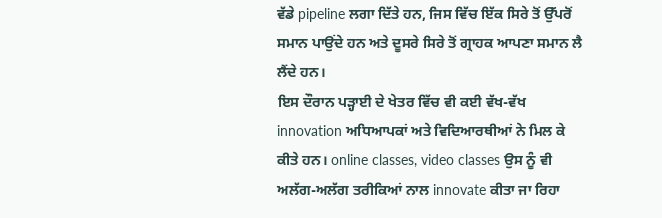ਵੱਡੇ pipeline ਲਗਾ ਦਿੱਤੇ ਹਨ, ਜਿਸ ਵਿੱਚ ਇੱਕ ਸਿਰੇ ਤੋਂ ਉੱਪਰੋਂ ਸਮਾਨ ਪਾਉਂਦੇ ਹਨ ਅਤੇ ਦੂਸਰੇ ਸਿਰੇ ਤੋਂ ਗ੍ਰਾਹਕ ਆਪਣਾ ਸਮਾਨ ਲੈ ਲੈਂਦੇ ਹਨ।
ਇਸ ਦੌਰਾਨ ਪੜ੍ਹਾਈ ਦੇ ਖੇਤਰ ਵਿੱਚ ਵੀ ਕਈ ਵੱਖ-ਵੱਖ innovation ਅਧਿਆਪਕਾਂ ਅਤੇ ਵਿਦਿਆਰਥੀਆਂ ਨੇ ਮਿਲ ਕੇ ਕੀਤੇ ਹਨ। online classes, video classes ਉਸ ਨੂੰ ਵੀ ਅਲੱਗ-ਅਲੱਗ ਤਰੀਕਿਆਂ ਨਾਲ innovate ਕੀਤਾ ਜਾ ਰਿਹਾ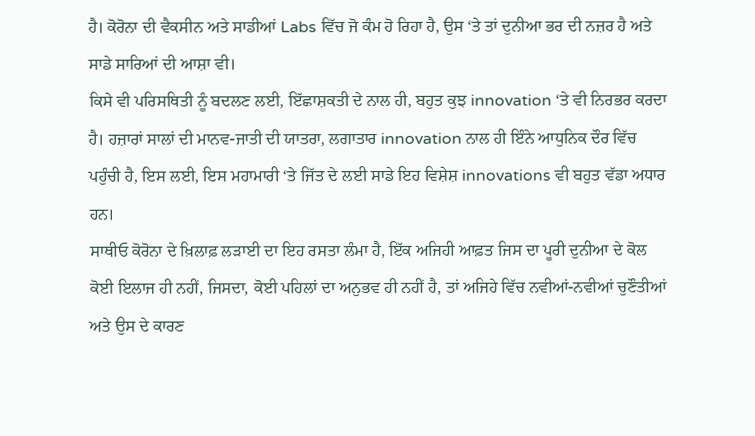ਹੈ। ਕੋਰੋਨਾ ਦੀ ਵੈਕਸੀਨ ਅਤੇ ਸਾਡੀਆਂ Labs ਵਿੱਚ ਜੋ ਕੰਮ ਹੋ ਰਿਹਾ ਹੈ, ਉਸ ‘ਤੇ ਤਾਂ ਦੁਨੀਆ ਭਰ ਦੀ ਨਜ਼ਰ ਹੈ ਅਤੇ ਸਾਡੇ ਸਾਰਿਆਂ ਦੀ ਆਸ਼ਾ ਵੀ।
ਕਿਸੇ ਵੀ ਪਰਿਸਥਿਤੀ ਨੂੰ ਬਦਲਣ ਲਈ, ਇੱਛਾਸ਼ਕਤੀ ਦੇ ਨਾਲ ਹੀ, ਬਹੁਤ ਕੁਝ innovation ‘ਤੇ ਵੀ ਨਿਰਭਰ ਕਰਦਾ ਹੈ। ਹਜ਼ਾਰਾਂ ਸਾਲਾਂ ਦੀ ਮਾਨਵ-ਜਾਤੀ ਦੀ ਯਾਤਰਾ, ਲਗਾਤਾਰ innovation ਨਾਲ ਹੀ ਇੰਨੇ ਆਧੁਨਿਕ ਦੌਰ ਵਿੱਚ ਪਹੁੰਚੀ ਹੈ, ਇਸ ਲਈ, ਇਸ ਮਹਾਮਾਰੀ ‘ਤੇ ਜਿੱਤ ਦੇ ਲਈ ਸਾਡੇ ਇਹ ਵਿਸ਼ੇਸ਼ innovations ਵੀ ਬਹੁਤ ਵੱਡਾ ਅਧਾਰ ਹਨ।
ਸਾਥੀਓ ਕੋਰੋਨਾ ਦੇ ਖ਼ਿਲਾਫ਼ ਲੜਾਈ ਦਾ ਇਹ ਰਸਤਾ ਲੰਮਾ ਹੈ, ਇੱਕ ਅਜਿਹੀ ਆਫ਼ਤ ਜਿਸ ਦਾ ਪੂਰੀ ਦੁਨੀਆ ਦੇ ਕੋਲ ਕੋਈ ਇਲਾਜ ਹੀ ਨਹੀਂ, ਜਿਸਦਾ, ਕੋਈ ਪਹਿਲਾਂ ਦਾ ਅਨੁਭਵ ਹੀ ਨਹੀਂ ਹੈ, ਤਾਂ ਅਜਿਹੇ ਵਿੱਚ ਨਵੀਆਂ-ਨਵੀਆਂ ਚੁਣੌਤੀਆਂ ਅਤੇ ਉਸ ਦੇ ਕਾਰਣ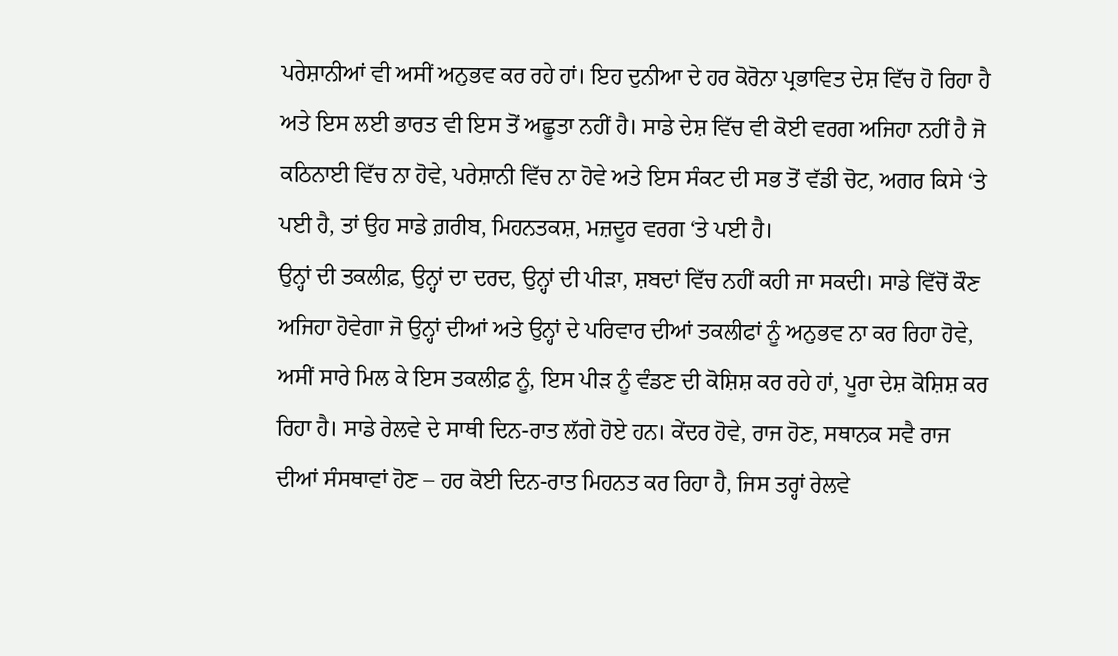ਪਰੇਸ਼ਾਨੀਆਂ ਵੀ ਅਸੀਂ ਅਨੁਭਵ ਕਰ ਰਹੇ ਹਾਂ। ਇਹ ਦੁਨੀਆ ਦੇ ਹਰ ਕੋਰੋਨਾ ਪ੍ਰਭਾਵਿਤ ਦੇਸ਼ ਵਿੱਚ ਹੋ ਰਿਹਾ ਹੈ ਅਤੇ ਇਸ ਲਈ ਭਾਰਤ ਵੀ ਇਸ ਤੋਂ ਅਛੂਤਾ ਨਹੀਂ ਹੈ। ਸਾਡੇ ਦੇਸ਼ ਵਿੱਚ ਵੀ ਕੋਈ ਵਰਗ ਅਜਿਹਾ ਨਹੀਂ ਹੈ ਜੋ ਕਠਿਨਾਈ ਵਿੱਚ ਨਾ ਹੋਵੇ, ਪਰੇਸ਼ਾਨੀ ਵਿੱਚ ਨਾ ਹੋਵੇ ਅਤੇ ਇਸ ਸੰਕਟ ਦੀ ਸਭ ਤੋਂ ਵੱਡੀ ਚੋਟ, ਅਗਰ ਕਿਸੇ ‘ਤੇ ਪਈ ਹੈ, ਤਾਂ ਉਹ ਸਾਡੇ ਗ਼ਰੀਬ, ਮਿਹਨਤਕਸ਼, ਮਜ਼ਦੂਰ ਵਰਗ ‘ਤੇ ਪਈ ਹੈ।
ਉਨ੍ਹਾਂ ਦੀ ਤਕਲੀਫ਼, ਉਨ੍ਹਾਂ ਦਾ ਦਰਦ, ਉਨ੍ਹਾਂ ਦੀ ਪੀੜਾ, ਸ਼ਬਦਾਂ ਵਿੱਚ ਨਹੀਂ ਕਹੀ ਜਾ ਸਕਦੀ। ਸਾਡੇ ਵਿੱਚੋਂ ਕੌਣ ਅਜਿਹਾ ਹੋਵੇਗਾ ਜੋ ਉਨ੍ਹਾਂ ਦੀਆਂ ਅਤੇ ਉਨ੍ਹਾਂ ਦੇ ਪਰਿਵਾਰ ਦੀਆਂ ਤਕਲੀਫਾਂ ਨੂੰ ਅਨੁਭਵ ਨਾ ਕਰ ਰਿਹਾ ਹੋਵੇ, ਅਸੀਂ ਸਾਰੇ ਮਿਲ ਕੇ ਇਸ ਤਕਲੀਫ਼ ਨੂੰ, ਇਸ ਪੀੜ ਨੂੰ ਵੰਡਣ ਦੀ ਕੋਸ਼ਿਸ਼ ਕਰ ਰਹੇ ਹਾਂ, ਪੂਰਾ ਦੇਸ਼ ਕੋਸ਼ਿਸ਼ ਕਰ ਰਿਹਾ ਹੈ। ਸਾਡੇ ਰੇਲਵੇ ਦੇ ਸਾਥੀ ਦਿਨ-ਰਾਤ ਲੱਗੇ ਹੋਏ ਹਨ। ਕੇਂਦਰ ਹੋਵੇ, ਰਾਜ ਹੋਣ, ਸਥਾਨਕ ਸਵੈ ਰਾਜ ਦੀਆਂ ਸੰਸਥਾਵਾਂ ਹੋਣ – ਹਰ ਕੋਈ ਦਿਨ-ਰਾਤ ਮਿਹਨਤ ਕਰ ਰਿਹਾ ਹੈ, ਜਿਸ ਤਰ੍ਹਾਂ ਰੇਲਵੇ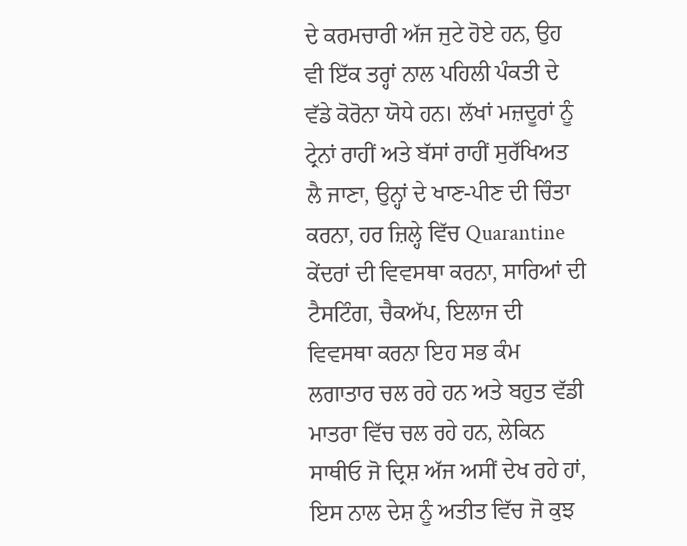ਦੇ ਕਰਮਚਾਰੀ ਅੱਜ ਜੁਟੇ ਹੋਏ ਹਨ, ਉਹ ਵੀ ਇੱਕ ਤਰ੍ਹਾਂ ਨਾਲ ਪਹਿਲੀ ਪੰਕਤੀ ਦੇ ਵੱਡੇ ਕੋਰੋਨਾ ਯੋਧੇ ਹਨ। ਲੱਖਾਂ ਮਜ਼ਦੂਰਾਂ ਨੂੰ ਟ੍ਰੇਨਾਂ ਰਾਹੀਂ ਅਤੇ ਬੱਸਾਂ ਰਾਹੀਂ ਸੁਰੱਖਿਅਤ ਲੈ ਜਾਣਾ, ਉਨ੍ਹਾਂ ਦੇ ਖਾਣ-ਪੀਣ ਦੀ ਚਿੰਤਾ ਕਰਨਾ, ਹਰ ਜ਼ਿਲ੍ਹੇ ਵਿੱਚ Quarantine ਕੇਂਦਰਾਂ ਦੀ ਵਿਵਸਥਾ ਕਰਨਾ, ਸਾਰਿਆਂ ਦੀ ਟੈਸਟਿੰਗ, ਚੈਕਅੱਪ, ਇਲਾਜ ਦੀ ਵਿਵਸਥਾ ਕਰਨਾ ਇਹ ਸਭ ਕੰਮ ਲਗਾਤਾਰ ਚਲ ਰਹੇ ਹਨ ਅਤੇ ਬਹੁਤ ਵੱਡੀ ਮਾਤਰਾ ਵਿੱਚ ਚਲ ਰਹੇ ਹਨ, ਲੇਕਿਨ ਸਾਥੀਓ ਜੋ ਦ੍ਰਿਸ਼ ਅੱਜ ਅਸੀਂ ਦੇਖ ਰਹੇ ਹਾਂ, ਇਸ ਨਾਲ ਦੇਸ਼ ਨੂੰ ਅਤੀਤ ਵਿੱਚ ਜੋ ਕੁਝ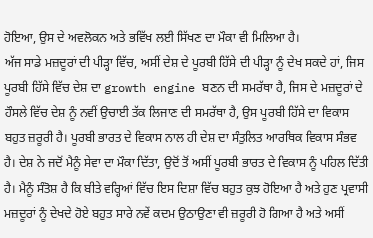ਹੋਇਆ, ਉਸ ਦੇ ਅਵਲੋਕਨ ਅਤੇ ਭਵਿੱਖ ਲਈ ਸਿੱਖਣ ਦਾ ਮੌਕਾ ਵੀ ਮਿਲਿਆ ਹੈ।
ਅੱਜ ਸਾਡੇ ਮਜ਼ਦੂਰਾਂ ਦੀ ਪੀੜ੍ਹਾ ਵਿੱਚ, ਅਸੀਂ ਦੇਸ਼ ਦੇ ਪੂਰਬੀ ਹਿੱਸੇ ਦੀ ਪੀੜ੍ਹਾ ਨੂੰ ਦੇਖ ਸਕਦੇ ਹਾਂ, ਜਿਸ ਪੂਰਬੀ ਹਿੱਸੇ ਵਿੱਚ ਦੇਸ਼ ਦਾ growth engine ਬਣਨ ਦੀ ਸਮਰੱਥਾ ਹੈ, ਜਿਸ ਦੇ ਮਜ਼ਦੂਰਾਂ ਦੇ ਹੌਸਲੇ ਵਿੱਚ ਦੇਸ਼ ਨੂੰ ਨਵੀਂ ਉਚਾਈ ਤੱਕ ਲਿਜਾਣ ਦੀ ਸਮਰੱਥਾ ਹੈ, ਉਸ ਪੂਰਬੀ ਹਿੱਸੇ ਦਾ ਵਿਕਾਸ ਬਹੁਤ ਜ਼ਰੂਰੀ ਹੈ। ਪੂਰਬੀ ਭਾਰਤ ਦੇ ਵਿਕਾਸ ਨਾਲ ਹੀ ਦੇਸ਼ ਦਾ ਸੰਤੁਲਿਤ ਆਰਥਿਕ ਵਿਕਾਸ ਸੰਭਵ ਹੈ। ਦੇਸ਼ ਨੇ ਜਦੋਂ ਮੈਨੂੰ ਸੇਵਾ ਦਾ ਮੌਕਾ ਦਿੱਤਾ, ਉਦੋਂ ਤੋਂ ਅਸੀਂ ਪੂਰਬੀ ਭਾਰਤ ਦੇ ਵਿਕਾਸ ਨੂੰ ਪਹਿਲ ਦਿੱਤੀ ਹੈ। ਮੈਨੂੰ ਸੰਤੋਸ਼ ਹੈ ਕਿ ਬੀਤੇ ਵਰ੍ਹਿਆਂ ਵਿੱਚ ਇਸ ਦਿਸ਼ਾ ਵਿੱਚ ਬਹੁਤ ਕੁਝ ਹੋਇਆ ਹੈ ਅਤੇ ਹੁਣ ਪ੍ਰਵਾਸੀ ਮਜ਼ਦੂਰਾਂ ਨੂੰ ਦੇਖਦੇ ਹੋਏ ਬਹੁਤ ਸਾਰੇ ਨਵੇਂ ਕਦਮ ਉਠਾਉਣਾ ਵੀ ਜ਼ਰੂਰੀ ਹੋ ਗਿਆ ਹੈ ਅਤੇ ਅਸੀਂ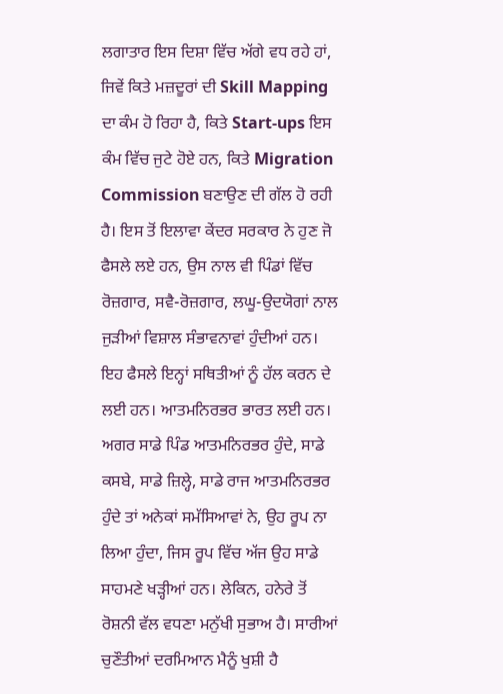ਲਗਾਤਾਰ ਇਸ ਦਿਸ਼ਾ ਵਿੱਚ ਅੱਗੇ ਵਧ ਰਹੇ ਹਾਂ, ਜਿਵੇਂ ਕਿਤੇ ਮਜ਼ਦੂਰਾਂ ਦੀ Skill Mapping ਦਾ ਕੰਮ ਹੋ ਰਿਹਾ ਹੈ, ਕਿਤੇ Start-ups ਇਸ ਕੰਮ ਵਿੱਚ ਜੁਟੇ ਹੋਏ ਹਨ, ਕਿਤੇ Migration Commission ਬਣਾਉਣ ਦੀ ਗੱਲ ਹੋ ਰਹੀ ਹੈ। ਇਸ ਤੋਂ ਇਲਾਵਾ ਕੇਂਦਰ ਸਰਕਾਰ ਨੇ ਹੁਣ ਜੋ ਫੈਸਲੇ ਲਏ ਹਨ, ਉਸ ਨਾਲ ਵੀ ਪਿੰਡਾਂ ਵਿੱਚ ਰੋਜ਼ਗਾਰ, ਸਵੈ-ਰੋਜ਼ਗਾਰ, ਲਘੂ-ਉਦਯੋਗਾਂ ਨਾਲ ਜੁੜੀਆਂ ਵਿਸ਼ਾਲ ਸੰਭਾਵਨਾਵਾਂ ਹੁੰਦੀਆਂ ਹਨ। ਇਹ ਫੈਸਲੇ ਇਨ੍ਹਾਂ ਸਥਿਤੀਆਂ ਨੂੰ ਹੱਲ ਕਰਨ ਦੇ ਲਈ ਹਨ। ਆਤਮਨਿਰਭਰ ਭਾਰਤ ਲਈ ਹਨ।
ਅਗਰ ਸਾਡੇ ਪਿੰਡ ਆਤਮਨਿਰਭਰ ਹੁੰਦੇ, ਸਾਡੇ ਕਸਬੇ, ਸਾਡੇ ਜ਼ਿਲ੍ਹੇ, ਸਾਡੇ ਰਾਜ ਆਤਮਨਿਰਭਰ ਹੁੰਦੇ ਤਾਂ ਅਨੇਕਾਂ ਸਮੱਸਿਆਵਾਂ ਨੇ, ਉਹ ਰੂਪ ਨਾ ਲਿਆ ਹੁੰਦਾ, ਜਿਸ ਰੂਪ ਵਿੱਚ ਅੱਜ ਉਹ ਸਾਡੇ ਸਾਹਮਣੇ ਖੜ੍ਹੀਆਂ ਹਨ। ਲੇਕਿਨ, ਹਨੇਰੇ ਤੋਂ ਰੋਸ਼ਨੀ ਵੱਲ ਵਧਣਾ ਮਨੁੱਖੀ ਸੁਭਾਅ ਹੈ। ਸਾਰੀਆਂ ਚੁਣੌਤੀਆਂ ਦਰਮਿਆਨ ਮੈਨੂੰ ਖੁਸ਼ੀ ਹੈ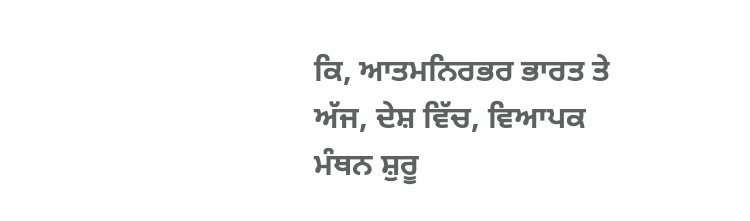ਕਿ, ਆਤਮਨਿਰਭਰ ਭਾਰਤ ਤੇ ਅੱਜ, ਦੇਸ਼ ਵਿੱਚ, ਵਿਆਪਕ ਮੰਥਨ ਸ਼ੁਰੂ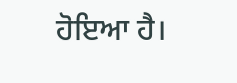ਹੋਇਆ ਹੈ।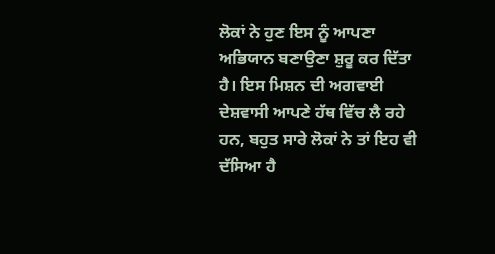ਲੋਕਾਂ ਨੇ ਹੁਣ ਇਸ ਨੂੰ ਆਪਣਾ ਅਭਿਯਾਨ ਬਣਾਉਣਾ ਸ਼ੁਰੂ ਕਰ ਦਿੱਤਾ ਹੈ। ਇਸ ਮਿਸ਼ਨ ਦੀ ਅਗਵਾਈ ਦੇਸ਼ਵਾਸੀ ਆਪਣੇ ਹੱਥ ਵਿੱਚ ਲੈ ਰਹੇ ਹਨ, ਬਹੁਤ ਸਾਰੇ ਲੋਕਾਂ ਨੇ ਤਾਂ ਇਹ ਵੀ ਦੱਸਿਆ ਹੈ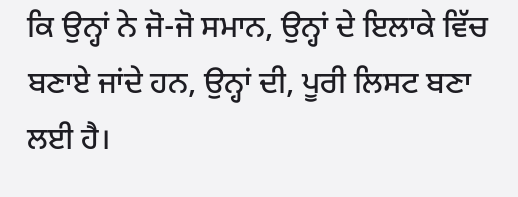ਕਿ ਉਨ੍ਹਾਂ ਨੇ ਜੋ-ਜੋ ਸਮਾਨ, ਉਨ੍ਹਾਂ ਦੇ ਇਲਾਕੇ ਵਿੱਚ ਬਣਾਏ ਜਾਂਦੇ ਹਨ, ਉਨ੍ਹਾਂ ਦੀ, ਪੂਰੀ ਲਿਸਟ ਬਣਾ ਲਈ ਹੈ।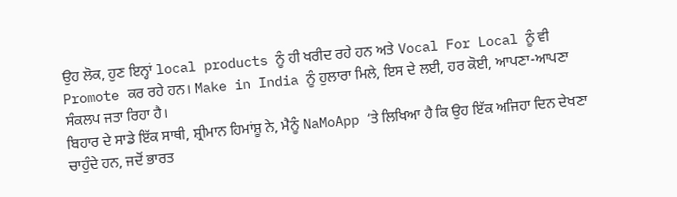ਉਹ ਲੋਕ, ਹੁਣ ਇਨ੍ਹਾਂ local products ਨੂੰ ਹੀ ਖਰੀਦ ਰਹੇ ਹਨ ਅਤੇ Vocal For Local ਨੂੰ ਵੀ Promote ਕਰ ਰਹੇ ਹਨ। Make in India ਨੂੰ ਹੁਲਾਰਾ ਮਿਲੇ, ਇਸ ਦੇ ਲਈ, ਹਰ ਕੋਈ, ਆਪਣਾ-ਆਪਣਾ ਸੰਕਲਪ ਜਤਾ ਰਿਹਾ ਹੈ।
ਬਿਹਾਰ ਦੇ ਸਾਡੇ ਇੱਕ ਸਾਥੀ, ਸ਼੍ਰੀਮਾਨ ਹਿਮਾਂਸ਼ੂ ਨੇ, ਮੈਨੂੰ NaMoApp ‘ਤੇ ਲਿਖਿਆ ਹੈ ਕਿ ਉਹ ਇੱਕ ਅਜਿਹਾ ਦਿਨ ਦੇਖਣਾ ਚਾਹੁੰਦੇ ਹਨ, ਜਦੋਂ ਭਾਰਤ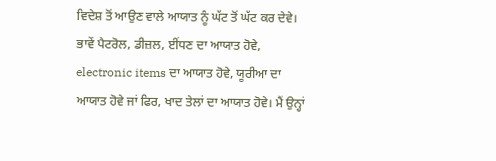ਵਿਦੇਸ਼ ਤੋਂ ਆਉਣ ਵਾਲੇ ਆਯਾਤ ਨੂੰ ਘੱਟ ਤੋਂ ਘੱਟ ਕਰ ਦੇਵੇ। ਭਾਵੇਂ ਪੈਟਰੋਲ, ਡੀਜ਼ਲ, ਈਂਧਣ ਦਾ ਆਯਾਤ ਹੋਵੇ, electronic items ਦਾ ਆਯਾਤ ਹੋਵੇ, ਯੂਰੀਆ ਦਾ ਆਯਾਤ ਹੋਵੇ ਜਾਂ ਫਿਰ, ਖਾਦ ਤੇਲਾਂ ਦਾ ਆਯਾਤ ਹੋਵੇ। ਮੈਂ ਉਨ੍ਹਾਂ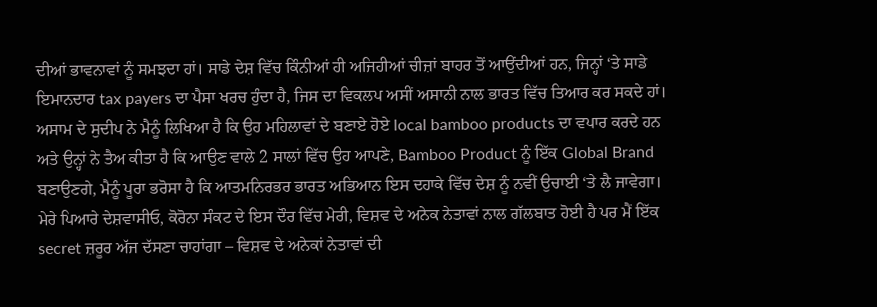ਦੀਆਂ ਭਾਵਨਾਵਾਂ ਨੂੰ ਸਮਝਦਾ ਹਾਂ। ਸਾਡੇ ਦੇਸ਼ ਵਿੱਚ ਕਿੰਨੀਆਂ ਹੀ ਅਜਿਹੀਆਂ ਚੀਜ਼ਾਂ ਬਾਹਰ ਤੋਂ ਆਉਂਦੀਆਂ ਹਨ, ਜਿਨ੍ਹਾਂ ‘ਤੇ ਸਾਡੇ ਇਮਾਨਦਾਰ tax payers ਦਾ ਪੈਸਾ ਖਰਚ ਹੁੰਦਾ ਹੈ, ਜਿਸ ਦਾ ਵਿਕਲਪ ਅਸੀਂ ਅਸਾਨੀ ਨਾਲ ਭਾਰਤ ਵਿੱਚ ਤਿਆਰ ਕਰ ਸਕਦੇ ਹਾਂ।
ਅਸਾਮ ਦੇ ਸੁਦੀਪ ਨੇ ਮੈਨੂੰ ਲਿਖਿਆ ਹੈ ਕਿ ਉਹ ਮਹਿਲਾਵਾਂ ਦੇ ਬਣਾਏ ਹੋਏ local bamboo products ਦਾ ਵਪਾਰ ਕਰਦੇ ਹਨ ਅਤੇ ਉਨ੍ਹਾਂ ਨੇ ਤੈਅ ਕੀਤਾ ਹੈ ਕਿ ਆਉਣ ਵਾਲੇ 2 ਸਾਲਾਂ ਵਿੱਚ ਉਹ ਆਪਣੇ, Bamboo Product ਨੂੰ ਇੱਕ Global Brand ਬਣਾਉਣਗੇ, ਮੈਨੂੰ ਪੂਰਾ ਭਰੋਸਾ ਹੈ ਕਿ ਆਤਮਨਿਰਭਰ ਭਾਰਤ ਅਭਿਆਨ ਇਸ ਦਹਾਕੇ ਵਿੱਚ ਦੇਸ਼ ਨੂੰ ਨਵੀਂ ਉਚਾਈ ‘ਤੇ ਲੈ ਜਾਵੇਗਾ।
ਮੇਰੇ ਪਿਆਰੇ ਦੇਸ਼ਵਾਸੀਓ, ਕੋਰੋਨਾ ਸੰਕਟ ਦੇ ਇਸ ਦੌਰ ਵਿੱਚ ਮੇਰੀ, ਵਿਸ਼ਵ ਦੇ ਅਨੇਕ ਨੇਤਾਵਾਂ ਨਾਲ ਗੱਲਬਾਤ ਹੋਈ ਹੈ ਪਰ ਮੈਂ ਇੱਕ secret ਜ਼ਰੂਰ ਅੱਜ ਦੱਸਣਾ ਚਾਹਾਂਗਾ – ਵਿਸ਼ਵ ਦੇ ਅਨੇਕਾਂ ਨੇਤਾਵਾਂ ਦੀ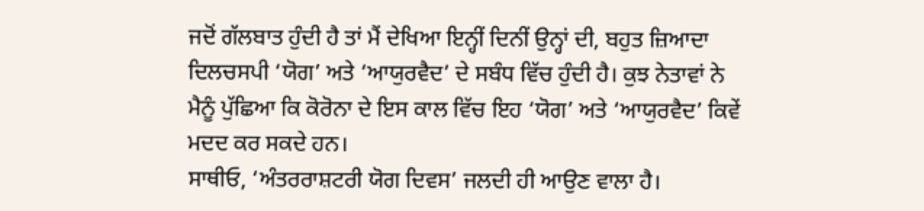ਜਦੋਂ ਗੱਲਬਾਤ ਹੁੰਦੀ ਹੈ ਤਾਂ ਮੈਂ ਦੇਖਿਆ ਇਨ੍ਹੀਂ ਦਿਨੀਂ ਉਨ੍ਹਾਂ ਦੀ, ਬਹੁਤ ਜ਼ਿਆਦਾ ਦਿਲਚਸਪੀ ‘ਯੋਗ’ ਅਤੇ ‘ਆਯੁਰਵੈਦ’ ਦੇ ਸਬੰਧ ਵਿੱਚ ਹੁੰਦੀ ਹੈ। ਕੁਝ ਨੇਤਾਵਾਂ ਨੇ ਮੈਨੂੰ ਪੁੱਛਿਆ ਕਿ ਕੋਰੋਨਾ ਦੇ ਇਸ ਕਾਲ ਵਿੱਚ ਇਹ ‘ਯੋਗ’ ਅਤੇ ‘ਆਯੁਰਵੈਦ’ ਕਿਵੇਂ ਮਦਦ ਕਰ ਸਕਦੇ ਹਨ।
ਸਾਥੀਓ, ‘ਅੰਤਰਰਾਸ਼ਟਰੀ ਯੋਗ ਦਿਵਸ’ ਜਲਦੀ ਹੀ ਆਉਣ ਵਾਲਾ ਹੈ।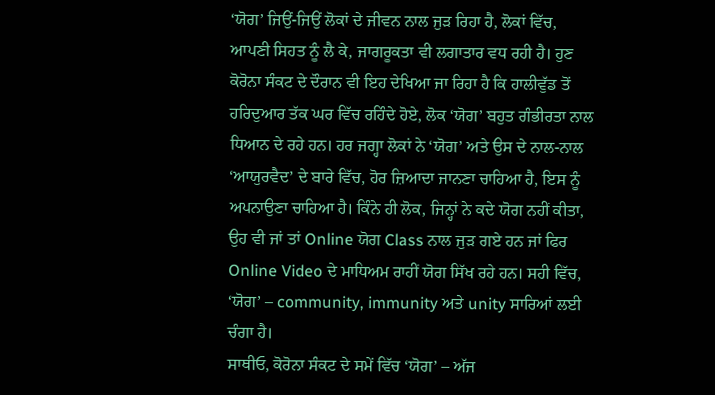‘ਯੋਗ’ ਜਿਉਂ-ਜਿਉਂ ਲੋਕਾਂ ਦੇ ਜੀਵਨ ਨਾਲ ਜੁੜ ਰਿਹਾ ਹੈ, ਲੋਕਾਂ ਵਿੱਚ, ਆਪਣੀ ਸਿਹਤ ਨੂੰ ਲੈ ਕੇ, ਜਾਗਰੂਕਤਾ ਵੀ ਲਗਾਤਾਰ ਵਧ ਰਹੀ ਹੈ। ਹੁਣ ਕੋਰੋਨਾ ਸੰਕਟ ਦੇ ਦੌਰਾਨ ਵੀ ਇਹ ਦੇਖਿਆ ਜਾ ਰਿਹਾ ਹੈ ਕਿ ਹਾਲੀਵੁੱਡ ਤੋਂ ਹਰਿਦੁਆਰ ਤੱਕ ਘਰ ਵਿੱਚ ਰਹਿੰਦੇ ਹੋਏ, ਲੋਕ ‘ਯੋਗ’ ਬਹੁਤ ਗੰਭੀਰਤਾ ਨਾਲ ਧਿਆਨ ਦੇ ਰਹੇ ਹਨ। ਹਰ ਜਗ੍ਹਾ ਲੋਕਾਂ ਨੇ ‘ਯੋਗ’ ਅਤੇ ਉਸ ਦੇ ਨਾਲ-ਨਾਲ ‘ਆਯੁਰਵੈਦ’ ਦੇ ਬਾਰੇ ਵਿੱਚ, ਹੋਰ ਜ਼ਿਆਦਾ ਜਾਨਣਾ ਚਾਹਿਆ ਹੈ, ਇਸ ਨੂੰ ਅਪਨਾਉਣਾ ਚਾਹਿਆ ਹੈ। ਕਿੰਨੇ ਹੀ ਲੋਕ, ਜਿਨ੍ਹਾਂ ਨੇ ਕਦੇ ਯੋਗ ਨਹੀਂ ਕੀਤਾ, ਉਹ ਵੀ ਜਾਂ ਤਾਂ Online ਯੋਗ Class ਨਾਲ ਜੁੜ ਗਏ ਹਨ ਜਾਂ ਫਿਰ Online Video ਦੇ ਮਾਧਿਅਮ ਰਾਹੀਂ ਯੋਗ ਸਿੱਖ ਰਹੇ ਹਨ। ਸਹੀ ਵਿੱਚ, ‘ਯੋਗ’ – community, immunity ਅਤੇ unity ਸਾਰਿਆਂ ਲਈ ਚੰਗਾ ਹੈ।
ਸਾਥੀਓ, ਕੋਰੋਨਾ ਸੰਕਟ ਦੇ ਸਮੇਂ ਵਿੱਚ ‘ਯੋਗ’ – ਅੱਜ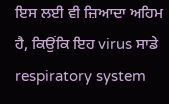ਇਸ ਲਈ ਵੀ ਜ਼ਿਆਦਾ ਅਹਿਮ ਹੈ, ਕਿਉਂਕਿ ਇਹ virus ਸਾਡੇ respiratory system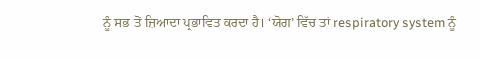ਨੂੰ ਸਭ ਤੋਂ ਜ਼ਿਆਦਾ ਪ੍ਰਭਾਵਿਤ ਕਰਦਾ ਹੈ। ‘ਯੋਗ’ ਵਿੱਚ ਤਾਂ respiratory system ਨੂੰ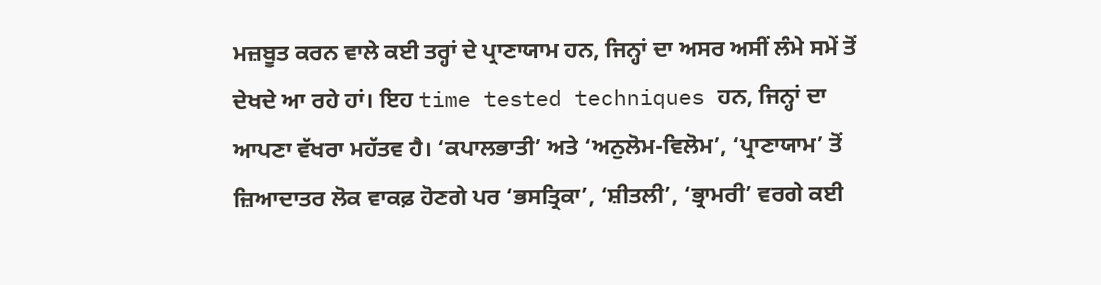ਮਜ਼ਬੂਤ ਕਰਨ ਵਾਲੇ ਕਈ ਤਰ੍ਹਾਂ ਦੇ ਪ੍ਰਾਣਾਯਾਮ ਹਨ, ਜਿਨ੍ਹਾਂ ਦਾ ਅਸਰ ਅਸੀਂ ਲੰਮੇ ਸਮੇਂ ਤੋਂ ਦੇਖਦੇ ਆ ਰਹੇ ਹਾਂ। ਇਹ time tested techniques ਹਨ, ਜਿਨ੍ਹਾਂ ਦਾ ਆਪਣਾ ਵੱਖਰਾ ਮਹੱਤਵ ਹੈ। ‘ਕਪਾਲਭਾਤੀ’ ਅਤੇ ‘ਅਨੁਲੋਮ-ਵਿਲੋਮ’, ‘ਪ੍ਰਾਣਾਯਾਮ’ ਤੋਂ ਜ਼ਿਆਦਾਤਰ ਲੋਕ ਵਾਕਫ਼ ਹੋਣਗੇ ਪਰ ‘ਭਸਤ੍ਰਿਕਾ’, ‘ਸ਼ੀਤਲੀ’, ‘ਭ੍ਰਾਮਰੀ’ ਵਰਗੇ ਕਈ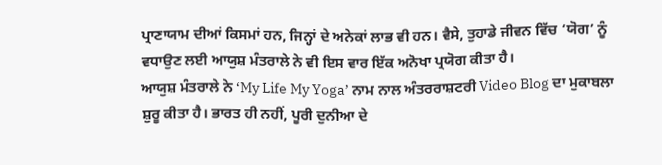ਪ੍ਰਾਣਾਯਾਮ ਦੀਆਂ ਕਿਸਮਾਂ ਹਨ, ਜਿਨ੍ਹਾਂ ਦੇ ਅਨੇਕਾਂ ਲਾਭ ਵੀ ਹਨ। ਵੈਸੇ, ਤੁਹਾਡੇ ਜੀਵਨ ਵਿੱਚ ‘ਯੋਗ’ ਨੂੰ ਵਧਾਉਣ ਲਈ ਆਯੁਸ਼ ਮੰਤਰਾਲੇ ਨੇ ਵੀ ਇਸ ਵਾਰ ਇੱਕ ਅਨੋਖਾ ਪ੍ਰਯੋਗ ਕੀਤਾ ਹੈ।
ਆਯੁਸ਼ ਮੰਤਰਾਲੇ ਨੇ ‘My Life My Yoga’ ਨਾਮ ਨਾਲ ਅੰਤਰਰਾਸ਼ਟਰੀ Video Blog ਦਾ ਮੁਕਾਬਲਾ ਸ਼ੁਰੂ ਕੀਤਾ ਹੈ। ਭਾਰਤ ਹੀ ਨਹੀਂ, ਪੂਰੀ ਦੁਨੀਆ ਦੇ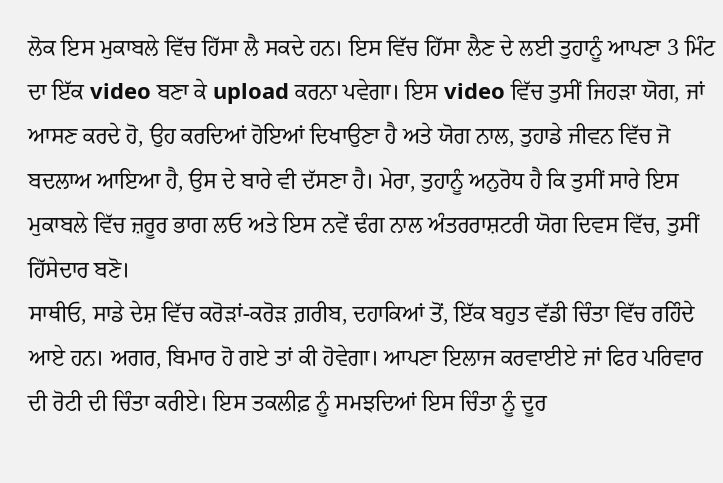ਲੋਕ ਇਸ ਮੁਕਾਬਲੇ ਵਿੱਚ ਹਿੱਸਾ ਲੈ ਸਕਦੇ ਹਨ। ਇਸ ਵਿੱਚ ਹਿੱਸਾ ਲੈਣ ਦੇ ਲਈ ਤੁਹਾਨੂੰ ਆਪਣਾ 3 ਮਿੰਟ ਦਾ ਇੱਕ video ਬਣਾ ਕੇ upload ਕਰਨਾ ਪਵੇਗਾ। ਇਸ video ਵਿੱਚ ਤੁਸੀਂ ਜਿਹੜਾ ਯੋਗ, ਜਾਂ ਆਸਣ ਕਰਦੇ ਹੋ, ਉਹ ਕਰਦਿਆਂ ਹੋਇਆਂ ਦਿਖਾਉਣਾ ਹੈ ਅਤੇ ਯੋਗ ਨਾਲ, ਤੁਹਾਡੇ ਜੀਵਨ ਵਿੱਚ ਜੋ ਬਦਲਾਅ ਆਇਆ ਹੈ, ਉਸ ਦੇ ਬਾਰੇ ਵੀ ਦੱਸਣਾ ਹੈ। ਮੇਰਾ, ਤੁਹਾਨੂੰ ਅਨੁਰੋਧ ਹੈ ਕਿ ਤੁਸੀਂ ਸਾਰੇ ਇਸ ਮੁਕਾਬਲੇ ਵਿੱਚ ਜ਼ਰੂਰ ਭਾਗ ਲਓ ਅਤੇ ਇਸ ਨਵੇਂ ਢੰਗ ਨਾਲ ਅੰਤਰਰਾਸ਼ਟਰੀ ਯੋਗ ਦਿਵਸ ਵਿੱਚ, ਤੁਸੀਂ ਹਿੱਸੇਦਾਰ ਬਣੋ।
ਸਾਥੀਓ, ਸਾਡੇ ਦੇਸ਼ ਵਿੱਚ ਕਰੋੜਾਂ-ਕਰੋੜ ਗ਼ਰੀਬ, ਦਹਾਕਿਆਂ ਤੋਂ, ਇੱਕ ਬਹੁਤ ਵੱਡੀ ਚਿੰਤਾ ਵਿੱਚ ਰਹਿੰਦੇ ਆਏ ਹਨ। ਅਗਰ, ਬਿਮਾਰ ਹੋ ਗਏ ਤਾਂ ਕੀ ਹੋਵੇਗਾ। ਆਪਣਾ ਇਲਾਜ ਕਰਵਾਈਏ ਜਾਂ ਫਿਰ ਪਰਿਵਾਰ ਦੀ ਰੋਟੀ ਦੀ ਚਿੰਤਾ ਕਰੀਏ। ਇਸ ਤਕਲੀਫ਼ ਨੂੰ ਸਮਝਦਿਆਂ ਇਸ ਚਿੰਤਾ ਨੂੰ ਦੂਰ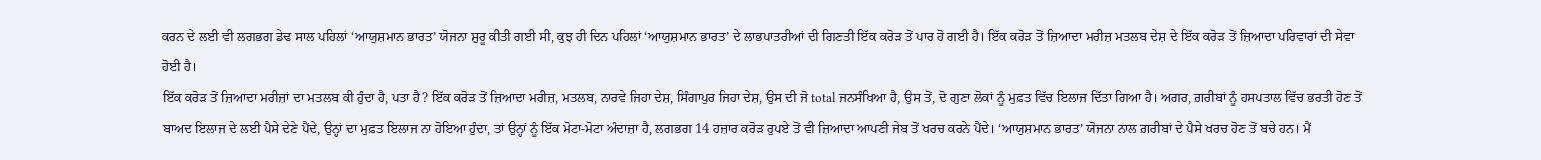ਕਰਨ ਦੇ ਲਈ ਵੀ ਲਗਭਗ ਡੇਢ ਸਾਲ ਪਹਿਲਾਂ ‘ਆਯੁਸ਼ਮਾਨ ਭਾਰਤ’ ਯੋਜਨਾ ਸ਼ੁਰੂ ਕੀਤੀ ਗਈ ਸੀ, ਕੁਝ ਹੀ ਦਿਨ ਪਹਿਲਾਂ ‘ਆਯੁਸ਼ਮਾਨ ਭਾਰਤ’ ਦੇ ਲਾਭਪਾਤਰੀਆਂ ਦੀ ਗਿਣਤੀ ਇੱਕ ਕਰੋੜ ਤੋਂ ਪਾਰ ਹੋ ਗਈ ਹੈ। ਇੱਕ ਕਰੋੜ ਤੋਂ ਜ਼ਿਆਦਾ ਮਰੀਜ਼ ਮਤਲਬ ਦੇਸ਼ ਦੇ ਇੱਕ ਕਰੋੜ ਤੋਂ ਜ਼ਿਆਦਾ ਪਰਿਵਾਰਾਂ ਦੀ ਸੇਵਾ ਹੋਈ ਹੈ।
ਇੱਕ ਕਰੋੜ ਤੋਂ ਜ਼ਿਆਦਾ ਮਰੀਜ਼ਾਂ ਦਾ ਮਤਲਬ ਕੀ ਹੁੰਦਾ ਹੈ, ਪਤਾ ਹੈ? ਇੱਕ ਕਰੋੜ ਤੋਂ ਜ਼ਿਆਦਾ ਮਰੀਜ਼, ਮਤਲਬ, ਨਾਰਵੇ ਜਿਹਾ ਦੇਸ਼, ਸਿੰਗਾਪੁਰ ਜਿਹਾ ਦੇਸ਼, ਉਸ ਦੀ ਜੋ total ਜਨਸੰਖਿਆ ਹੈ, ਉਸ ਤੋਂ, ਦੋ ਗੁਣਾ ਲੋਕਾਂ ਨੂੰ ਮੁਫ਼ਤ ਵਿੱਚ ਇਲਾਜ ਦਿੱਤਾ ਗਿਆ ਹੈ। ਅਗਰ, ਗ਼ਰੀਬਾਂ ਨੂੰ ਹਸਪਤਾਲ ਵਿੱਚ ਭਰਤੀ ਹੋਣ ਤੋਂ ਬਾਅਦ ਇਲਾਜ ਦੇ ਲਈ ਪੈਸੇ ਦੇਣੇ ਪੈਂਦੇ, ਉਨ੍ਹਾਂ ਦਾ ਮੁਫ਼ਤ ਇਲਾਜ ਨਾ ਹੋਇਆ ਹੁੰਦਾ, ਤਾਂ ਉਨ੍ਹਾਂ ਨੂੰ ਇੱਕ ਮੋਟਾ-ਮੋਟਾ ਅੰਦਾਜ਼ਾ ਹੈ, ਲਗਭਗ 14 ਹਜ਼ਾਰ ਕਰੋੜ ਰੁਪਏ ਤੋਂ ਵੀ ਜ਼ਿਆਦਾ ਆਪਣੀ ਜੇਬ ਤੋਂ ਖਰਚ ਕਰਨੇ ਪੈਂਦੇ। ‘ਆਯੁਸ਼ਮਾਨ ਭਾਰਤ’ ਯੋਜਨਾ ਨਾਲ ਗ਼ਰੀਬਾਂ ਦੇ ਪੈਸੇ ਖਰਚ ਹੋਣ ਤੋਂ ਬਚੇ ਹਨ। ਮੈਂ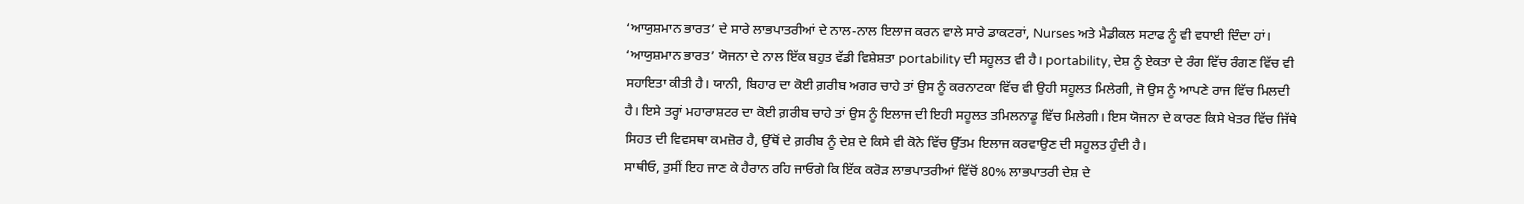‘ਆਯੁਸ਼ਮਾਨ ਭਾਰਤ’ ਦੇ ਸਾਰੇ ਲਾਭਪਾਤਰੀਆਂ ਦੇ ਨਾਲ-ਨਾਲ ਇਲਾਜ ਕਰਨ ਵਾਲੇ ਸਾਰੇ ਡਾਕਟਰਾਂ, Nurses ਅਤੇ ਮੈਡੀਕਲ ਸਟਾਫ ਨੂੰ ਵੀ ਵਧਾਈ ਦਿੰਦਾ ਹਾਂ।
‘ਆਯੁਸ਼ਮਾਨ ਭਾਰਤ’ ਯੋਜਨਾ ਦੇ ਨਾਲ ਇੱਕ ਬਹੁਤ ਵੱਡੀ ਵਿਸ਼ੇਸ਼ਤਾ portability ਦੀ ਸਹੂਲਤ ਵੀ ਹੈ। portability, ਦੇਸ਼ ਨੂੰ ਏਕਤਾ ਦੇ ਰੰਗ ਵਿੱਚ ਰੰਗਣ ਵਿੱਚ ਵੀ ਸਹਾਇਤਾ ਕੀਤੀ ਹੈ। ਯਾਨੀ, ਬਿਹਾਰ ਦਾ ਕੋਈ ਗ਼ਰੀਬ ਅਗਰ ਚਾਹੇ ਤਾਂ ਉਸ ਨੂੰ ਕਰਨਾਟਕਾ ਵਿੱਚ ਵੀ ਉਹੀ ਸਹੂਲਤ ਮਿਲੇਗੀ, ਜੋ ਉਸ ਨੂੰ ਆਪਣੇ ਰਾਜ ਵਿੱਚ ਮਿਲਦੀ ਹੈ। ਇਸੇ ਤਰ੍ਹਾਂ ਮਹਾਰਾਸ਼ਟਰ ਦਾ ਕੋਈ ਗ਼ਰੀਬ ਚਾਹੇ ਤਾਂ ਉਸ ਨੂੰ ਇਲਾਜ ਦੀ ਇਹੀ ਸਹੂਲਤ ਤਮਿਲਨਾਡੂ ਵਿੱਚ ਮਿਲੇਗੀ। ਇਸ ਯੋਜਨਾ ਦੇ ਕਾਰਣ ਕਿਸੇ ਖੇਤਰ ਵਿੱਚ ਜਿੱਥੇ ਸਿਹਤ ਦੀ ਵਿਵਸਥਾ ਕਮਜ਼ੋਰ ਹੈ, ਉੱਥੋਂ ਦੇ ਗ਼ਰੀਬ ਨੂੰ ਦੇਸ਼ ਦੇ ਕਿਸੇ ਵੀ ਕੋਨੇ ਵਿੱਚ ਉੱਤਮ ਇਲਾਜ ਕਰਵਾਉਣ ਦੀ ਸਹੂਲਤ ਹੁੰਦੀ ਹੈ।
ਸਾਥੀਓ, ਤੁਸੀਂ ਇਹ ਜਾਣ ਕੇ ਹੈਰਾਨ ਰਹਿ ਜਾਓਗੇ ਕਿ ਇੱਕ ਕਰੋੜ ਲਾਭਪਾਤਰੀਆਂ ਵਿੱਚੋਂ 80% ਲਾਭਪਾਤਰੀ ਦੇਸ਼ ਦੇ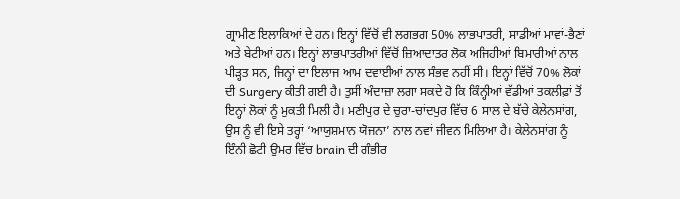ਗ੍ਰਾਮੀਣ ਇਲਾਕਿਆਂ ਦੇ ਹਨ। ਇਨ੍ਹਾਂ ਵਿੱਚੋਂ ਵੀ ਲਗਭਗ 50% ਲਾਭਪਾਤਰੀ, ਸਾਡੀਆਂ ਮਾਵਾਂ-ਭੈਣਾਂ ਅਤੇ ਬੇਟੀਆਂ ਹਨ। ਇਨ੍ਹਾਂ ਲਾਭਪਾਤਰੀਆਂ ਵਿੱਚੋਂ ਜ਼ਿਆਦਾਤਰ ਲੋਕ ਅਜਿਹੀਆਂ ਬਿਮਾਰੀਆਂ ਨਾਲ ਪੀੜ੍ਹਤ ਸਨ, ਜਿਨ੍ਹਾਂ ਦਾ ਇਲਾਜ ਆਮ ਦਵਾਈਆਂ ਨਾਲ ਸੰਭਵ ਨਹੀਂ ਸੀ। ਇਨ੍ਹਾਂ ਵਿੱਚੋਂ 70% ਲੋਕਾਂ ਦੀ Surgery ਕੀਤੀ ਗਈ ਹੈ। ਤੁਸੀਂ ਅੰਦਾਜ਼ਾ ਲਗਾ ਸਕਦੇ ਹੋ ਕਿ ਕਿੰਨ੍ਹੀਆਂ ਵੱਡੀਆਂ ਤਕਲੀਫ਼ਾਂ ਤੋਂ ਇਨ੍ਹਾਂ ਲੋਕਾਂ ਨੂੰ ਮੁਕਤੀ ਮਿਲੀ ਹੈ। ਮਣੀਪੁਰ ਦੇ ਚੁਰਾ-ਚਾਂਦਪੁਰ ਵਿੱਚ 6 ਸਾਲ ਦੇ ਬੱਚੇ ਕੇਲੇਨਸਾਂਗ, ਉਸ ਨੂੰ ਵੀ ਇਸੇ ਤਰ੍ਹਾਂ ‘ਆਯੁਸ਼ਮਾਨ ਯੋਜਨਾ’ ਨਾਲ ਨਵਾਂ ਜੀਵਨ ਮਿਲਿਆ ਹੈ। ਕੇਲੇਨਸਾਂਗ ਨੂੰ ਇੰਨੀ ਛੋਟੀ ਉਮਰ ਵਿੱਚ brain ਦੀ ਗੰਭੀਰ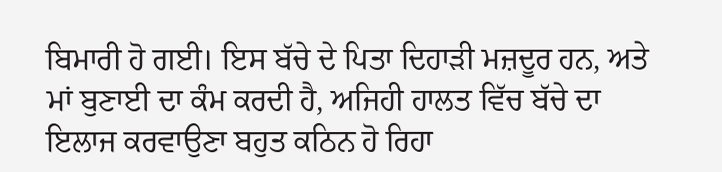ਬਿਮਾਰੀ ਹੋ ਗਈ। ਇਸ ਬੱਚੇ ਦੇ ਪਿਤਾ ਦਿਹਾੜੀ ਮਜ਼ਦੂਰ ਹਨ, ਅਤੇ ਮਾਂ ਬੁਣਾਈ ਦਾ ਕੰਮ ਕਰਦੀ ਹੈ, ਅਜਿਹੀ ਹਾਲਤ ਵਿੱਚ ਬੱਚੇ ਦਾ ਇਲਾਜ ਕਰਵਾਉਣਾ ਬਹੁਤ ਕਠਿਨ ਹੋ ਰਿਹਾ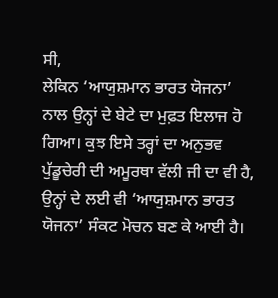ਸੀ,
ਲੇਕਿਨ ‘ਆਯੁਸ਼ਮਾਨ ਭਾਰਤ ਯੋਜਨਾ’ ਨਾਲ ਉਨ੍ਹਾਂ ਦੇ ਬੇਟੇ ਦਾ ਮੁਫ਼ਤ ਇਲਾਜ ਹੋ ਗਿਆ। ਕੁਝ ਇਸੇ ਤਰ੍ਹਾਂ ਦਾ ਅਨੁਭਵ ਪੁੱਡੂਚੇਰੀ ਦੀ ਅਮੂਰਥਾ ਵੱਲੀ ਜੀ ਦਾ ਵੀ ਹੈ, ਉਨ੍ਹਾਂ ਦੇ ਲਈ ਵੀ ‘ਆਯੁਸ਼ਮਾਨ ਭਾਰਤ ਯੋਜਨਾ’ ਸੰਕਟ ਮੋਚਨ ਬਣ ਕੇ ਆਈ ਹੈ।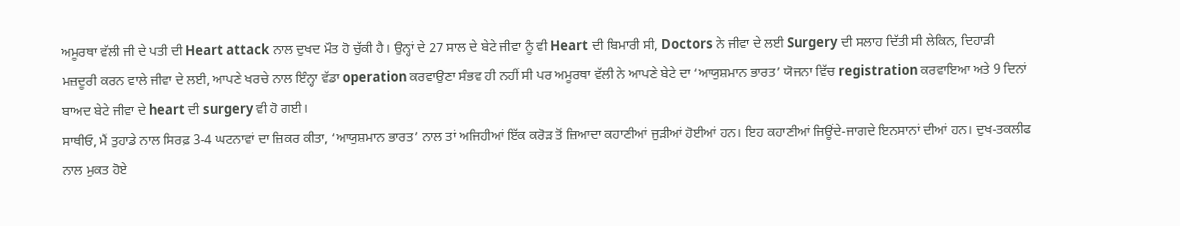ਅਮੂਰਥਾ ਵੱਲੀ ਜੀ ਦੇ ਪਤੀ ਦੀ Heart attack ਨਾਲ ਦੁਖਦ ਮੌਤ ਹੋ ਚੁੱਕੀ ਹੈ। ਉਨ੍ਹਾਂ ਦੇ 27 ਸਾਲ ਦੇ ਬੇਟੇ ਜੀਵਾ ਨੂੰ ਵੀ Heart ਦੀ ਬਿਮਾਰੀ ਸੀ, Doctors ਨੇ ਜੀਵਾ ਦੇ ਲਈ Surgery ਦੀ ਸਲਾਹ ਦਿੱਤੀ ਸੀ ਲੇਕਿਨ, ਦਿਹਾੜੀ ਮਜ਼ਦੂਰੀ ਕਰਨ ਵਾਲੇ ਜੀਵਾ ਦੇ ਲਈ, ਆਪਣੇ ਖਰਚੇ ਨਾਲ ਇੰਨ੍ਹਾ ਵੱਡਾ operation ਕਰਵਾਉਣਾ ਸੰਭਵ ਹੀ ਨਹੀਂ ਸੀ ਪਰ ਅਮੂਰਥਾ ਵੱਲੀ ਨੇ ਆਪਣੇ ਬੇਟੇ ਦਾ ‘ਆਯੁਸ਼ਮਾਨ ਭਾਰਤ’ ਯੋਜਨਾ ਵਿੱਚ registration ਕਰਵਾਇਆ ਅਤੇ 9 ਦਿਨਾਂ ਬਾਅਦ ਬੇਟੇ ਜੀਵਾ ਦੇ heart ਦੀ surgery ਵੀ ਹੋ ਗਈ।
ਸਾਥੀਓ, ਮੈਂ ਤੁਹਾਡੇ ਨਾਲ ਸਿਰਫ਼ 3-4 ਘਟਨਾਵਾਂ ਦਾ ਜ਼ਿਕਰ ਕੀਤਾ, ‘ਆਯੁਸ਼ਮਾਨ ਭਾਰਤ’ ਨਾਲ ਤਾਂ ਅਜਿਹੀਆਂ ਇੱਕ ਕਰੋੜ ਤੋਂ ਜ਼ਿਆਦਾ ਕਹਾਣੀਆਂ ਜੁੜੀਆਂ ਹੋਈਆਂ ਹਨ। ਇਹ ਕਹਾਣੀਆਂ ਜਿਊਂਦੇ-ਜਾਗਦੇ ਇਨਸਾਨਾਂ ਦੀਆਂ ਹਨ। ਦੁਖ-ਤਕਲੀਫ ਨਾਲ ਮੁਕਤ ਹੋਏ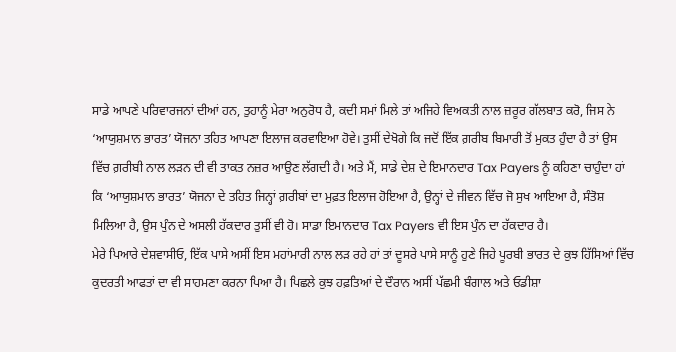ਸਾਡੇ ਆਪਣੇ ਪਰਿਵਾਰਜਨਾਂ ਦੀਆਂ ਹਨ, ਤੁਹਾਨੂੰ ਮੇਰਾ ਅਨੁਰੋਧ ਹੈ, ਕਦੀ ਸਮਾਂ ਮਿਲੇ ਤਾਂ ਅਜਿਹੇ ਵਿਅਕਤੀ ਨਾਲ ਜ਼ਰੂਰ ਗੱਲਬਾਤ ਕਰੋ, ਜਿਸ ਨੇ ‘ਆਯੁਸ਼ਮਾਨ ਭਾਰਤ’ ਯੋਜਨਾ ਤਹਿਤ ਆਪਣਾ ਇਲਾਜ ਕਰਵਾਇਆ ਹੋਵੇ। ਤੁਸੀਂ ਦੇਖੋਗੇ ਕਿ ਜਦੋਂ ਇੱਕ ਗ਼ਰੀਬ ਬਿਮਾਰੀ ਤੋਂ ਮੁਕਤ ਹੁੰਦਾ ਹੈ ਤਾਂ ਉਸ ਵਿੱਚ ਗ਼ਰੀਬੀ ਨਾਲ ਲੜਨ ਦੀ ਵੀ ਤਾਕਤ ਨਜ਼ਰ ਆਉਣ ਲੱਗਦੀ ਹੈ। ਅਤੇ ਮੈਂ, ਸਾਡੇ ਦੇਸ਼ ਦੇ ਇਮਾਨਦਾਰ Tax Payers ਨੂੰ ਕਹਿਣਾ ਚਾਹੁੰਦਾ ਹਾਂ ਕਿ ‘ਆਯੁਸ਼ਮਾਨ ਭਾਰਤ’ ਯੋਜਨਾ ਦੇ ਤਹਿਤ ਜਿਨ੍ਹਾਂ ਗ਼ਰੀਬਾਂ ਦਾ ਮੁਫ਼ਤ ਇਲਾਜ ਹੋਇਆ ਹੈ, ਉਨ੍ਹਾਂ ਦੇ ਜੀਵਨ ਵਿੱਚ ਜੋ ਸੁਖ ਆਇਆ ਹੈ, ਸੰਤੋਸ਼ ਮਿਲਿਆ ਹੈ, ਉਸ ਪੁੰਨ ਦੇ ਅਸਲੀ ਹੱਕਦਾਰ ਤੁਸੀਂ ਵੀ ਹੋ। ਸਾਡਾ ਇਮਾਨਦਾਰ Tax Payers ਵੀ ਇਸ ਪੁੰਨ ਦਾ ਹੱਕਦਾਰ ਹੈ।
ਮੇਰੇ ਪਿਆਰੇ ਦੇਸ਼ਵਾਸੀਓ, ਇੱਕ ਪਾਸੇ ਅਸੀਂ ਇਸ ਮਹਾਂਮਾਰੀ ਨਾਲ ਲੜ ਰਹੇ ਹਾਂ ਤਾਂ ਦੂਸਰੇ ਪਾਸੇ ਸਾਨੂੰ ਹੁਣੇ ਜਿਹੇ ਪੂਰਬੀ ਭਾਰਤ ਦੇ ਕੁਝ ਹਿੱਸਿਆਂ ਵਿੱਚ ਕੁਦਰਤੀ ਆਫਤਾਂ ਦਾ ਵੀ ਸਾਹਮਣਾ ਕਰਨਾ ਪਿਆ ਹੈ। ਪਿਛਲੇ ਕੁਝ ਹਫ਼ਤਿਆਂ ਦੇ ਦੌਰਾਨ ਅਸੀਂ ਪੱਛਮੀ ਬੰਗਾਲ ਅਤੇ ਓਡੀਸ਼ਾ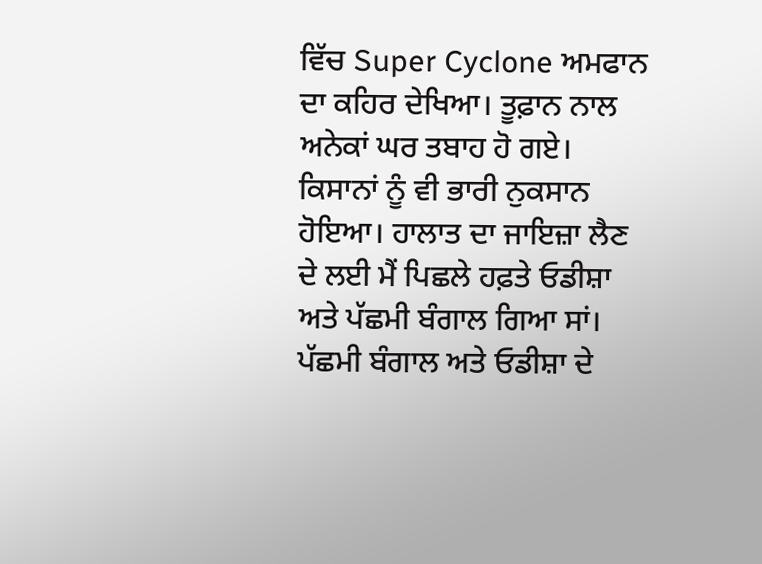ਵਿੱਚ Super Cyclone ਅਮਫਾਨ ਦਾ ਕਹਿਰ ਦੇਖਿਆ। ਤੂਫ਼ਾਨ ਨਾਲ ਅਨੇਕਾਂ ਘਰ ਤਬਾਹ ਹੋ ਗਏ। ਕਿਸਾਨਾਂ ਨੂੰ ਵੀ ਭਾਰੀ ਨੁਕਸਾਨ ਹੋਇਆ। ਹਾਲਾਤ ਦਾ ਜਾਇਜ਼ਾ ਲੈਣ ਦੇ ਲਈ ਮੈਂ ਪਿਛਲੇ ਹਫ਼ਤੇ ਓਡੀਸ਼ਾ ਅਤੇ ਪੱਛਮੀ ਬੰਗਾਲ ਗਿਆ ਸਾਂ। ਪੱਛਮੀ ਬੰਗਾਲ ਅਤੇ ਓਡੀਸ਼ਾ ਦੇ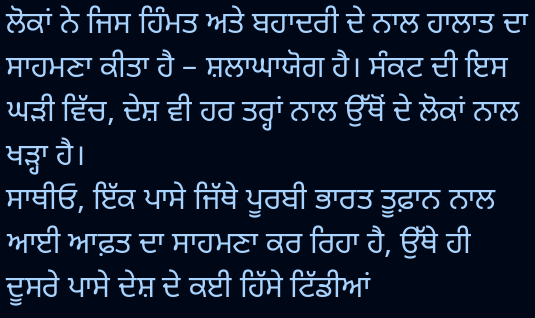ਲੋਕਾਂ ਨੇ ਜਿਸ ਹਿੰਮਤ ਅਤੇ ਬਹਾਦਰੀ ਦੇ ਨਾਲ ਹਾਲਾਤ ਦਾ ਸਾਹਮਣਾ ਕੀਤਾ ਹੈ – ਸ਼ਲਾਘਾਯੋਗ ਹੈ। ਸੰਕਟ ਦੀ ਇਸ ਘੜੀ ਵਿੱਚ, ਦੇਸ਼ ਵੀ ਹਰ ਤਰ੍ਹਾਂ ਨਾਲ ਉੱਥੋਂ ਦੇ ਲੋਕਾਂ ਨਾਲ ਖੜ੍ਹਾ ਹੈ।
ਸਾਥੀਓ, ਇੱਕ ਪਾਸੇ ਜਿੱਥੇ ਪੂਰਬੀ ਭਾਰਤ ਤੂਫ਼ਾਨ ਨਾਲ ਆਈ ਆਫ਼ਤ ਦਾ ਸਾਹਮਣਾ ਕਰ ਰਿਹਾ ਹੈ, ਉੱਥੇ ਹੀ ਦੂਸਰੇ ਪਾਸੇ ਦੇਸ਼ ਦੇ ਕਈ ਹਿੱਸੇ ਟਿੱਡੀਆਂ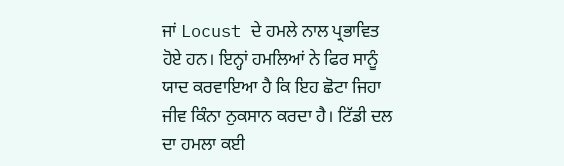ਜਾਂ Locust ਦੇ ਹਮਲੇ ਨਾਲ ਪ੍ਰਭਾਵਿਤ ਹੋਏ ਹਨ। ਇਨ੍ਹਾਂ ਹਮਲਿਆਂ ਨੇ ਫਿਰ ਸਾਨੂੰ ਯਾਦ ਕਰਵਾਇਆ ਹੈ ਕਿ ਇਹ ਛੋਟਾ ਜਿਹਾ ਜੀਵ ਕਿੰਨਾ ਨੁਕਸਾਨ ਕਰਦਾ ਹੈ। ਟਿੱਡੀ ਦਲ ਦਾ ਹਮਲਾ ਕਈ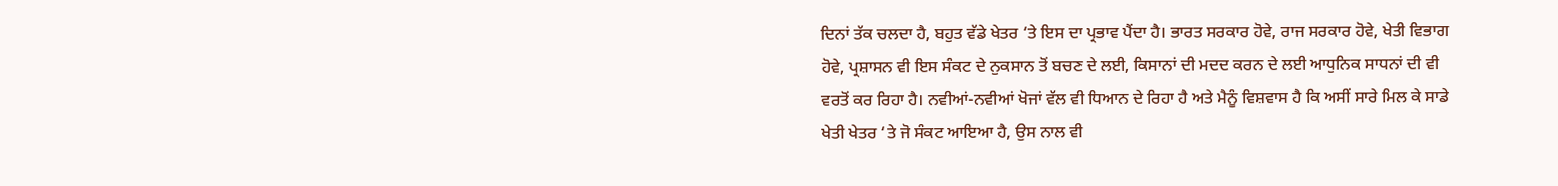ਦਿਨਾਂ ਤੱਕ ਚਲਦਾ ਹੈ, ਬਹੁਤ ਵੱਡੇ ਖੇਤਰ ‘ਤੇ ਇਸ ਦਾ ਪ੍ਰਭਾਵ ਪੈਂਦਾ ਹੈ। ਭਾਰਤ ਸਰਕਾਰ ਹੋਵੇ, ਰਾਜ ਸਰਕਾਰ ਹੋਵੇ, ਖੇਤੀ ਵਿਭਾਗ ਹੋਵੇ, ਪ੍ਰਸ਼ਾਸਨ ਵੀ ਇਸ ਸੰਕਟ ਦੇ ਨੁਕਸਾਨ ਤੋਂ ਬਚਣ ਦੇ ਲਈ, ਕਿਸਾਨਾਂ ਦੀ ਮਦਦ ਕਰਨ ਦੇ ਲਈ ਆਧੁਨਿਕ ਸਾਧਨਾਂ ਦੀ ਵੀ ਵਰਤੋਂ ਕਰ ਰਿਹਾ ਹੈ। ਨਵੀਆਂ-ਨਵੀਆਂ ਖੋਜਾਂ ਵੱਲ ਵੀ ਧਿਆਨ ਦੇ ਰਿਹਾ ਹੈ ਅਤੇ ਮੈਨੂੰ ਵਿਸ਼ਵਾਸ ਹੈ ਕਿ ਅਸੀਂ ਸਾਰੇ ਮਿਲ ਕੇ ਸਾਡੇ ਖੇਤੀ ਖੇਤਰ ‘ਤੇ ਜੋ ਸੰਕਟ ਆਇਆ ਹੈ, ਉਸ ਨਾਲ ਵੀ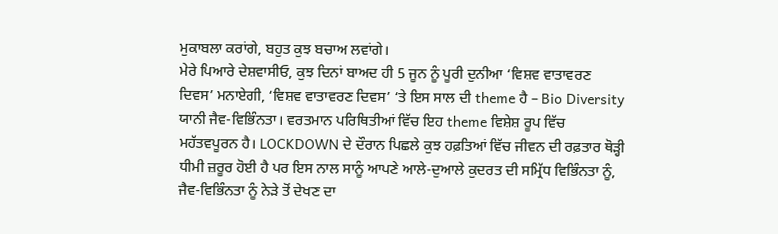ਮੁਕਾਬਲਾ ਕਰਾਂਗੇ, ਬਹੁਤ ਕੁਝ ਬਚਾਅ ਲਵਾਂਗੇ।
ਮੇਰੇ ਪਿਆਰੇ ਦੇਸ਼ਵਾਸੀਓ, ਕੁਝ ਦਿਨਾਂ ਬਾਅਦ ਹੀ 5 ਜੂਨ ਨੂੰ ਪੂਰੀ ਦੁਨੀਆ ‘ਵਿਸ਼ਵ ਵਾਤਾਵਰਣ ਦਿਵਸ’ ਮਨਾਏਗੀ, ‘ਵਿਸ਼ਵ ਵਾਤਾਵਰਣ ਦਿਵਸ’ ‘ਤੇ ਇਸ ਸਾਲ ਦੀ theme ਹੈ – Bio Diversity ਯਾਨੀ ਜੈਵ-ਵਿਭਿੰਨਤਾ। ਵਰਤਮਾਨ ਪਰਿਥਿਤੀਆਂ ਵਿੱਚ ਇਹ theme ਵਿਸ਼ੇਸ਼ ਰੂਪ ਵਿੱਚ ਮਹੱਤਵਪੂਰਨ ਹੈ। LOCKDOWN ਦੇ ਦੌਰਾਨ ਪਿਛਲੇ ਕੁਝ ਹਫ਼ਤਿਆਂ ਵਿੱਚ ਜੀਵਨ ਦੀ ਰਫ਼ਤਾਰ ਥੋੜ੍ਹੀ ਧੀਮੀ ਜ਼ਰੂਰ ਹੋਈ ਹੈ ਪਰ ਇਸ ਨਾਲ ਸਾਨੂੰ ਆਪਣੇ ਆਲੇ-ਦੁਆਲੇ ਕੁਦਰਤ ਦੀ ਸਮ੍ਰਿੱਧ ਵਿਭਿੰਨਤਾ ਨੂੰ, ਜੈਵ-ਵਿਭਿੰਨਤਾ ਨੂੰ ਨੇੜੇ ਤੋਂ ਦੇਖਣ ਦਾ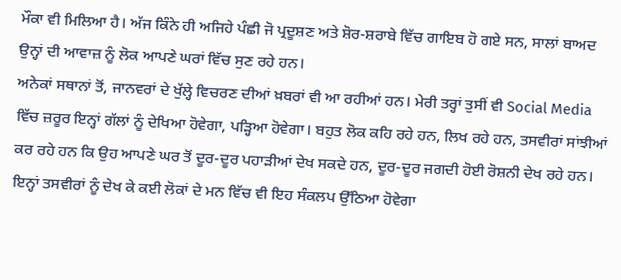ਮੌਕਾ ਵੀ ਮਿਲਿਆ ਹੈ। ਅੱਜ ਕਿੰਨੇ ਹੀ ਅਜਿਹੇ ਪੰਛੀ ਜੋ ਪ੍ਰਦੂਸ਼ਣ ਅਤੇ ਸ਼ੋਰ-ਸ਼ਰਾਬੇ ਵਿੱਚ ਗਾਇਬ ਹੋ ਗਏ ਸਨ, ਸਾਲਾਂ ਬਾਅਦ ਉਨ੍ਹਾਂ ਦੀ ਆਵਾਜ਼ ਨੂੰ ਲੋਕ ਆਪਣੇ ਘਰਾਂ ਵਿੱਚ ਸੁਣ ਰਹੇ ਹਨ।
ਅਨੇਕਾਂ ਸਥਾਨਾਂ ਤੋਂ, ਜਾਨਵਰਾਂ ਦੇ ਖੁੱਲ੍ਹੇ ਵਿਚਰਣ ਦੀਆਂ ਖ਼ਬਰਾਂ ਵੀ ਆ ਰਹੀਆਂ ਹਨ। ਮੇਰੀ ਤਰ੍ਹਾਂ ਤੁਸੀਂ ਵੀ Social Media ਵਿੱਚ ਜ਼ਰੂਰ ਇਨ੍ਹਾਂ ਗੱਲਾਂ ਨੂੰ ਦੇਖਿਆ ਹੋਵੇਗਾ, ਪੜ੍ਹਿਆ ਹੋਵੇਗਾ। ਬਹੁਤ ਲੋਕ ਕਹਿ ਰਹੇ ਹਨ, ਲਿਖ ਰਹੇ ਹਨ, ਤਸਵੀਰਾਂ ਸਾਂਝੀਆਂ ਕਰ ਰਹੇ ਹਨ ਕਿ ਉਹ ਆਪਣੇ ਘਰ ਤੋਂ ਦੂਰ-ਦੂਰ ਪਹਾੜੀਆਂ ਦੇਖ ਸਕਦੇ ਹਨ, ਦੂਰ-ਦੂਰ ਜਗਦੀ ਹੋਈ ਰੋਸ਼ਨੀ ਦੇਖ ਰਹੇ ਹਨ। ਇਨ੍ਹਾਂ ਤਸਵੀਰਾਂ ਨੂੰ ਦੇਖ ਕੇ ਕਈ ਲੋਕਾਂ ਦੇ ਮਨ ਵਿੱਚ ਵੀ ਇਹ ਸੰਕਲਪ ਉੱਠਿਆ ਹੋਵੇਗਾ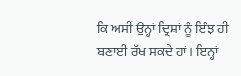ਕਿ ਅਸੀਂ ਉਨ੍ਹਾਂ ਦ੍ਰਿਸ਼ਾਂ ਨੂੰ ਇੰਝ ਹੀ ਬਣਾਈ ਰੱਖ ਸਕਦੇ ਹਾਂ। ਇਨ੍ਹਾਂ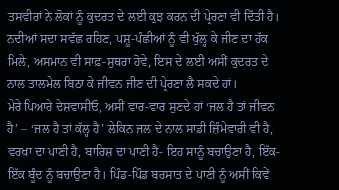ਤਸਵੀਰਾਂ ਨੇ ਲੋਕਾਂ ਨੂੰ ਕੁਦਰਤ ਦੇ ਲਈ ਕੁਝ ਕਰਨ ਦੀ ਪ੍ਰੇਰਣਾ ਵੀ ਦਿੱਤੀ ਹੈ। ਨਦੀਆਂ ਸਦਾ ਸਵੱਛ ਰਹਿਣ, ਪਸ਼ੂ-ਪੰਛੀਆਂ ਨੂੰ ਵੀ ਖੁੱਲ੍ਹ ਕੇ ਜੀਣ ਦਾ ਹੱਕ ਮਿਲੇ, ਅਸਮਾਨ ਵੀ ਸਾਫ਼-ਸੁਥਰਾ ਹੋਵੇ, ਇਸ ਦੇ ਲਈ ਅਸੀਂ ਕੁਦਰਤ ਦੇ ਨਾਲ ਤਾਲਮੇਲ ਬਿਠਾ ਕੇ ਜੀਵਨ ਜੀਣ ਦੀ ਪ੍ਰੇਰਣਾ ਲੈ ਸਕਦੇ ਹਾਂ।
ਮੇਰੇ ਪਿਆਰੇ ਦੇਸ਼ਵਾਸੀਓ, ਅਸੀਂ ਵਾਰ-ਵਾਰ ਸੁਣਦੇ ਹਾਂ ‘ਜਲ ਹੈ ਤਾਂ ਜੀਵਨ ਹੈ’ – ‘ਜਲ ਹੈ ਤਾਂ ਕੱਲ੍ਹ ਹੈ’ ਲੇਕਿਨ ਜਲ ਦੇ ਨਾਲ ਸਾਡੀ ਜ਼ਿੰਮੇਵਾਰੀ ਵੀ ਹੈ, ਵਰਖਾ ਦਾ ਪਾਣੀ ਹੈ, ਬਾਰਿਸ਼ ਦਾ ਪਾਣੀ ਹੈ- ਇਹ ਸਾਨੂੰ ਬਚਾਉਣਾ ਹੈ, ਇੱਕ-ਇੱਕ ਬੂੰਦ ਨੂੰ ਬਚਾਉਣਾ ਹੈ। ਪਿੰਡ-ਪਿੰਡ ਬਰਸਾਤ ਦੇ ਪਾਣੀ ਨੂੰ ਅਸੀਂ ਕਿਵੇਂ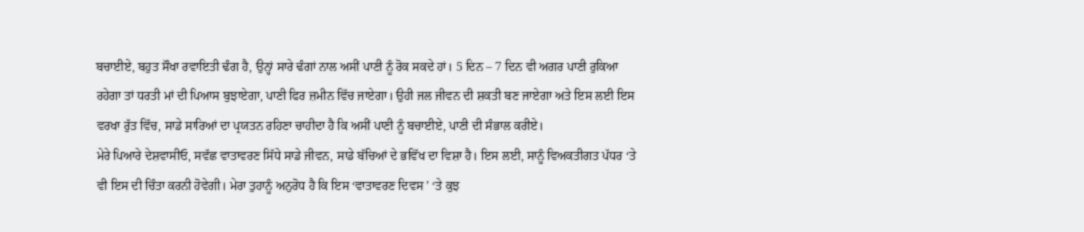ਬਚਾਈਏ, ਬਹੁਤ ਸੌਖਾ ਰਵਾਇਤੀ ਢੰਗ ਹੈ, ਉਨ੍ਹਾਂ ਸਾਰੇ ਢੰਗਾਂ ਨਾਲ ਅਸੀਂ ਪਾਣੀ ਨੂੰ ਰੋਕ ਸਕਦੇ ਹਾਂ। 5 ਦਿਨ – 7 ਦਿਨ ਵੀ ਅਗਰ ਪਾਣੀ ਰੁਕਿਆ ਰਹੇਗਾ ਤਾਂ ਧਰਤੀ ਮਾਂ ਦੀ ਪਿਆਸ ਬੁਝਾਏਗਾ, ਪਾਣੀ ਫਿਰ ਜ਼ਮੀਨ ਵਿੱਚ ਜਾਏਗਾ। ਉਹੀ ਜਲ ਜੀਵਨ ਦੀ ਸ਼ਕਤੀ ਬਣ ਜਾਏਗਾ ਅਤੇ ਇਸ ਲਈ ਇਸ ਵਰਖਾ ਰੁੱਤ ਵਿੱਚ, ਸਾਡੇ ਸਾਰਿਆਂ ਦਾ ਪ੍ਰਯਤਨ ਰਹਿਣਾ ਚਾਹੀਦਾ ਹੈ ਕਿ ਅਸੀਂ ਪਾਣੀ ਨੂੰ ਬਚਾਈਏ, ਪਾਣੀ ਦੀ ਸੰਭਾਲ ਕਰੀਏ।
ਮੇਰੇ ਪਿਆਰੇ ਦੇਸ਼ਵਾਸੀਓ, ਸਵੱਛ ਵਾਤਾਵਰਣ ਸਿੱਧੇ ਸਾਡੇ ਜੀਵਨ, ਸਾਡੇ ਬੱਚਿਆਂ ਦੇ ਭਵਿੱਖ ਦਾ ਵਿਸ਼ਾ ਹੈ। ਇਸ ਲਈ, ਸਾਨੂੰ ਵਿਅਕਤੀਗਤ ਪੱਧਰ ‘ਤੇ ਵੀ ਇਸ ਦੀ ਚਿੰਤਾ ਕਰਨੀ ਹੋਵੇਗੀ। ਮੇਰਾ ਤੁਹਾਨੂੰ ਅਨੁਰੋਧ ਹੈ ਕਿ ਇਸ ‘ਵਾਤਾਵਰਣ ਦਿਵਸ ’ ‘ਤੇ ਕੁਝ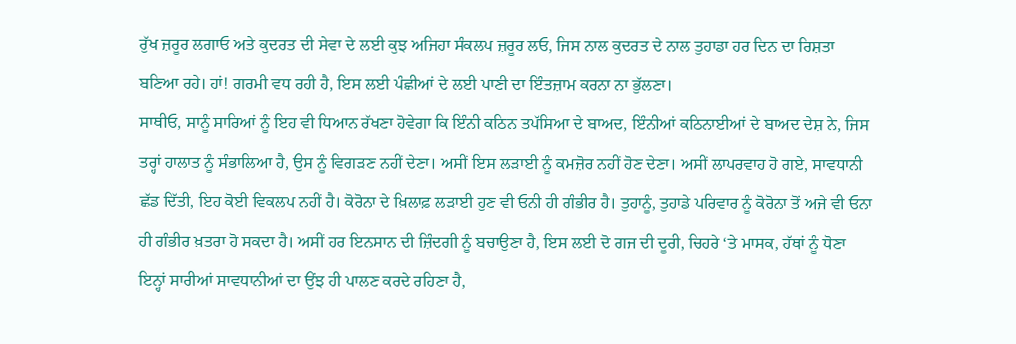ਰੁੱਖ ਜ਼ਰੂਰ ਲਗਾਓ ਅਤੇ ਕੁਦਰਤ ਦੀ ਸੇਵਾ ਦੇ ਲਈ ਕੁਝ ਅਜਿਹਾ ਸੰਕਲਪ ਜ਼ਰੂਰ ਲਓ, ਜਿਸ ਨਾਲ ਕੁਦਰਤ ਦੇ ਨਾਲ ਤੁਹਾਡਾ ਹਰ ਦਿਨ ਦਾ ਰਿਸ਼ਤਾ ਬਣਿਆ ਰਹੇ। ਹਾਂ! ਗਰਮੀ ਵਧ ਰਹੀ ਹੈ, ਇਸ ਲਈ ਪੰਛੀਆਂ ਦੇ ਲਈ ਪਾਣੀ ਦਾ ਇੰਤਜ਼ਾਮ ਕਰਨਾ ਨਾ ਭੁੱਲਣਾ।
ਸਾਥੀਓ, ਸਾਨੂੰ ਸਾਰਿਆਂ ਨੂੰ ਇਹ ਵੀ ਧਿਆਨ ਰੱਖਣਾ ਹੋਵੇਗਾ ਕਿ ਇੰਨੀ ਕਠਿਨ ਤਪੱਸਿਆ ਦੇ ਬਾਅਦ, ਇੰਨੀਆਂ ਕਠਿਨਾਈਆਂ ਦੇ ਬਾਅਦ ਦੇਸ਼ ਨੇ, ਜਿਸ ਤਰ੍ਹਾਂ ਹਾਲਾਤ ਨੂੰ ਸੰਭਾਲਿਆ ਹੈ, ਉਸ ਨੂੰ ਵਿਗੜਣ ਨਹੀਂ ਦੇਣਾ। ਅਸੀਂ ਇਸ ਲੜਾਈ ਨੂੰ ਕਮਜ਼ੋਰ ਨਹੀਂ ਹੋਣ ਦੇਣਾ। ਅਸੀਂ ਲਾਪਰਵਾਹ ਹੋ ਗਏ, ਸਾਵਧਾਨੀ ਛੱਡ ਦਿੱਤੀ, ਇਹ ਕੋਈ ਵਿਕਲਪ ਨਹੀਂ ਹੈ। ਕੋਰੋਨਾ ਦੇ ਖ਼ਿਲਾਫ਼ ਲੜਾਈ ਹੁਣ ਵੀ ਓਨੀ ਹੀ ਗੰਭੀਰ ਹੈ। ਤੁਹਾਨੂੰ, ਤੁਹਾਡੇ ਪਰਿਵਾਰ ਨੂੰ ਕੋਰੋਨਾ ਤੋਂ ਅਜੇ ਵੀ ਓਨਾ ਹੀ ਗੰਭੀਰ ਖ਼ਤਰਾ ਹੋ ਸਕਦਾ ਹੈ। ਅਸੀਂ ਹਰ ਇਨਸਾਨ ਦੀ ਜ਼ਿੰਦਗੀ ਨੂੰ ਬਚਾਉਣਾ ਹੈ, ਇਸ ਲਈ ਦੋ ਗਜ ਦੀ ਦੂਰੀ, ਚਿਹਰੇ ‘ਤੇ ਮਾਸਕ, ਹੱਥਾਂ ਨੂੰ ਧੋਣਾ ਇਨ੍ਹਾਂ ਸਾਰੀਆਂ ਸਾਵਧਾਨੀਆਂ ਦਾ ਉਂਝ ਹੀ ਪਾਲਣ ਕਰਦੇ ਰਹਿਣਾ ਹੈ,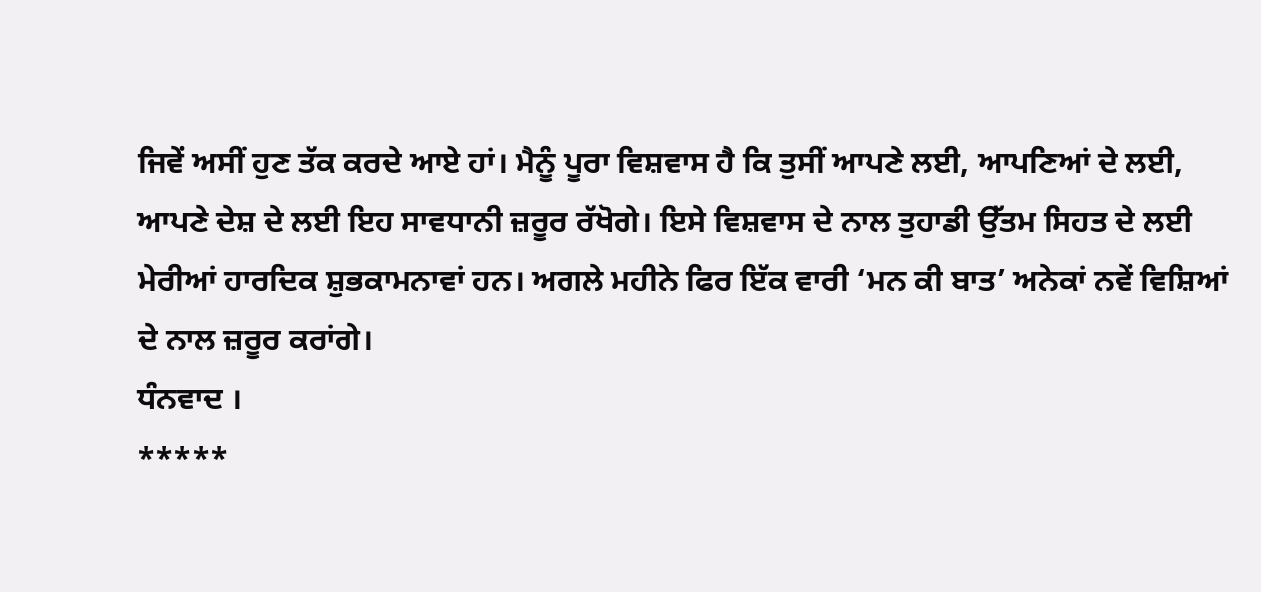ਜਿਵੇਂ ਅਸੀਂ ਹੁਣ ਤੱਕ ਕਰਦੇ ਆਏ ਹਾਂ। ਮੈਨੂੰ ਪੂਰਾ ਵਿਸ਼ਵਾਸ ਹੈ ਕਿ ਤੁਸੀਂ ਆਪਣੇ ਲਈ, ਆਪਣਿਆਂ ਦੇ ਲਈ, ਆਪਣੇ ਦੇਸ਼ ਦੇ ਲਈ ਇਹ ਸਾਵਧਾਨੀ ਜ਼ਰੂਰ ਰੱਖੋਗੇ। ਇਸੇ ਵਿਸ਼ਵਾਸ ਦੇ ਨਾਲ ਤੁਹਾਡੀ ਉੱਤਮ ਸਿਹਤ ਦੇ ਲਈ ਮੇਰੀਆਂ ਹਾਰਦਿਕ ਸ਼ੁਭਕਾਮਨਾਵਾਂ ਹਨ। ਅਗਲੇ ਮਹੀਨੇ ਫਿਰ ਇੱਕ ਵਾਰੀ ‘ਮਨ ਕੀ ਬਾਤ’ ਅਨੇਕਾਂ ਨਵੇਂ ਵਿਸ਼ਿਆਂ ਦੇ ਨਾਲ ਜ਼ਰੂਰ ਕਰਾਂਗੇ।
ਧੰਨਵਾਦ ।
*****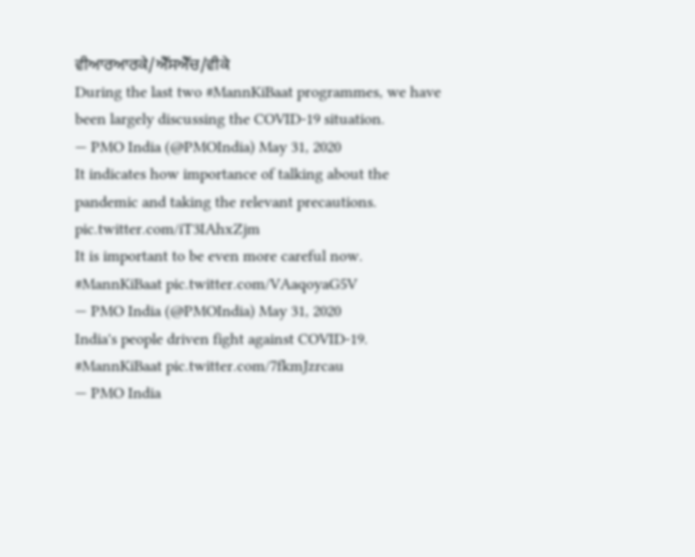ਵੀਆਰਆਰਕੇ/ਐੱਸਐੱਚ/ਵੀਕੇ
During the last two #MannKiBaat programmes, we have been largely discussing the COVID-19 situation.
— PMO India (@PMOIndia) May 31, 2020
It indicates how importance of talking about the pandemic and taking the relevant precautions. pic.twitter.com/iT3IAhxZjm
It is important to be even more careful now. #MannKiBaat pic.twitter.com/VAaqoyaG5V
— PMO India (@PMOIndia) May 31, 2020
India's people driven fight against COVID-19. #MannKiBaat pic.twitter.com/7fkmJzrcau
— PMO India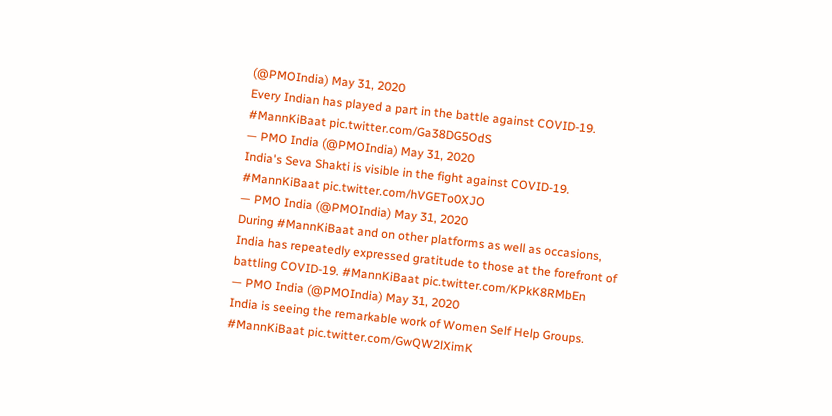(@PMOIndia) May 31, 2020
Every Indian has played a part in the battle against COVID-19. #MannKiBaat pic.twitter.com/Ga38DG5OdS
— PMO India (@PMOIndia) May 31, 2020
India's Seva Shakti is visible in the fight against COVID-19. #MannKiBaat pic.twitter.com/hVGETo0XJO
— PMO India (@PMOIndia) May 31, 2020
During #MannKiBaat and on other platforms as well as occasions, India has repeatedly expressed gratitude to those at the forefront of battling COVID-19. #MannKiBaat pic.twitter.com/KPkK8RMbEn
— PMO India (@PMOIndia) May 31, 2020
India is seeing the remarkable work of Women Self Help Groups. #MannKiBaat pic.twitter.com/GwQW2lXimK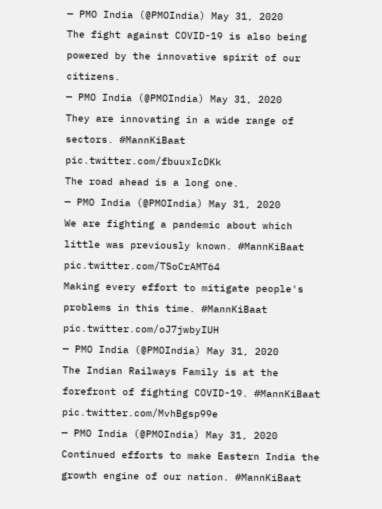— PMO India (@PMOIndia) May 31, 2020
The fight against COVID-19 is also being powered by the innovative spirit of our citizens.
— PMO India (@PMOIndia) May 31, 2020
They are innovating in a wide range of sectors. #MannKiBaat pic.twitter.com/fbuuxIcDKk
The road ahead is a long one.
— PMO India (@PMOIndia) May 31, 2020
We are fighting a pandemic about which little was previously known. #MannKiBaat pic.twitter.com/TSoCrAMT64
Making every effort to mitigate people's problems in this time. #MannKiBaat pic.twitter.com/oJ7jwbyIUH
— PMO India (@PMOIndia) May 31, 2020
The Indian Railways Family is at the forefront of fighting COVID-19. #MannKiBaat pic.twitter.com/MvhBgsp99e
— PMO India (@PMOIndia) May 31, 2020
Continued efforts to make Eastern India the growth engine of our nation. #MannKiBaat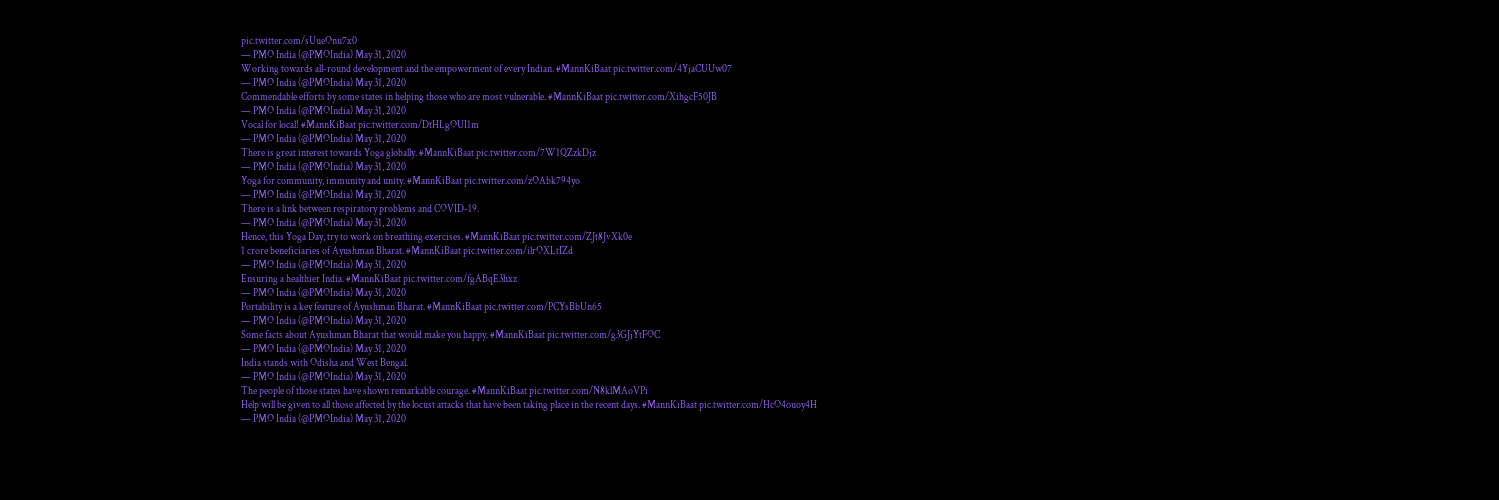pic.twitter.com/sUueOnu7x0
— PMO India (@PMOIndia) May 31, 2020
Working towards all-round development and the empowerment of every Indian. #MannKiBaat pic.twitter.com/4YjaCUUw07
— PMO India (@PMOIndia) May 31, 2020
Commendable efforts by some states in helping those who are most vulnerable. #MannKiBaat pic.twitter.com/XihgcF50JB
— PMO India (@PMOIndia) May 31, 2020
Vocal for local! #MannKiBaat pic.twitter.com/DtHLgOUI1m
— PMO India (@PMOIndia) May 31, 2020
There is great interest towards Yoga globally. #MannKiBaat pic.twitter.com/7W1QZzkDjz
— PMO India (@PMOIndia) May 31, 2020
Yoga for community, immunity and unity. #MannKiBaat pic.twitter.com/zOAbk794yo
— PMO India (@PMOIndia) May 31, 2020
There is a link between respiratory problems and COVID-19.
— PMO India (@PMOIndia) May 31, 2020
Hence, this Yoga Day, try to work on breathing exercises. #MannKiBaat pic.twitter.com/ZJt8JvXk0e
1 crore beneficiaries of Ayushman Bharat. #MannKiBaat pic.twitter.com/ilrOXLtIZd
— PMO India (@PMOIndia) May 31, 2020
Ensuring a healthier India. #MannKiBaat pic.twitter.com/fgABqE3hxz
— PMO India (@PMOIndia) May 31, 2020
Portability is a key feature of Ayushman Bharat. #MannKiBaat pic.twitter.com/PCYsBbUn65
— PMO India (@PMOIndia) May 31, 2020
Some facts about Ayushman Bharat that would make you happy. #MannKiBaat pic.twitter.com/g3GJjYtFOC
— PMO India (@PMOIndia) May 31, 2020
India stands with Odisha and West Bengal.
— PMO India (@PMOIndia) May 31, 2020
The people of those states have shown remarkable courage. #MannKiBaat pic.twitter.com/N8klMAoVPi
Help will be given to all those affected by the locust attacks that have been taking place in the recent days. #MannKiBaat pic.twitter.com/HcO4ouoy4H
— PMO India (@PMOIndia) May 31, 2020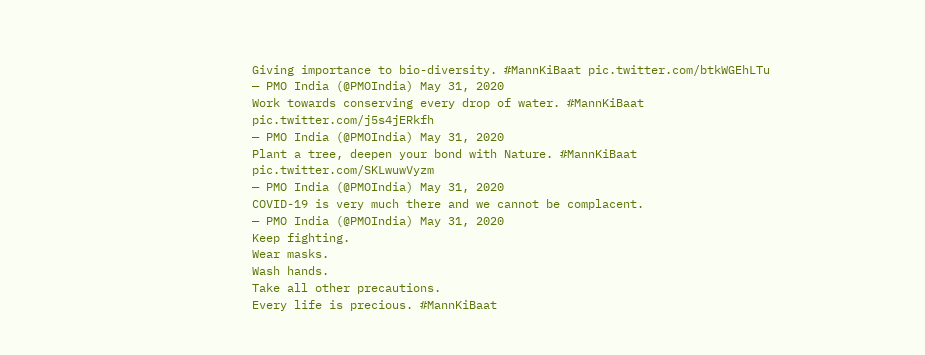Giving importance to bio-diversity. #MannKiBaat pic.twitter.com/btkWGEhLTu
— PMO India (@PMOIndia) May 31, 2020
Work towards conserving every drop of water. #MannKiBaat pic.twitter.com/j5s4jERkfh
— PMO India (@PMOIndia) May 31, 2020
Plant a tree, deepen your bond with Nature. #MannKiBaat pic.twitter.com/SKLwuwVyzm
— PMO India (@PMOIndia) May 31, 2020
COVID-19 is very much there and we cannot be complacent.
— PMO India (@PMOIndia) May 31, 2020
Keep fighting.
Wear masks.
Wash hands.
Take all other precautions.
Every life is precious. #MannKiBaat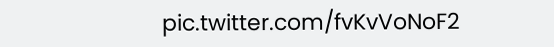pic.twitter.com/fvKvVoNoF2